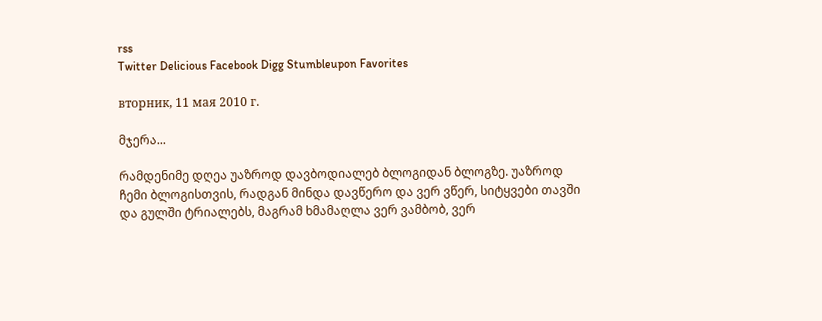rss
Twitter Delicious Facebook Digg Stumbleupon Favorites

вторник, 11 мая 2010 г.

მჯერა...

რამდენიმე დღეა უაზროდ დავბოდიალებ ბლოგიდან ბლოგზე. უაზროდ ჩემი ბლოგისთვის, რადგან მინდა დავწერო და ვერ ვწერ, სიტყვები თავში და გულში ტრიალებს, მაგრამ ხმამაღლა ვერ ვამბობ, ვერ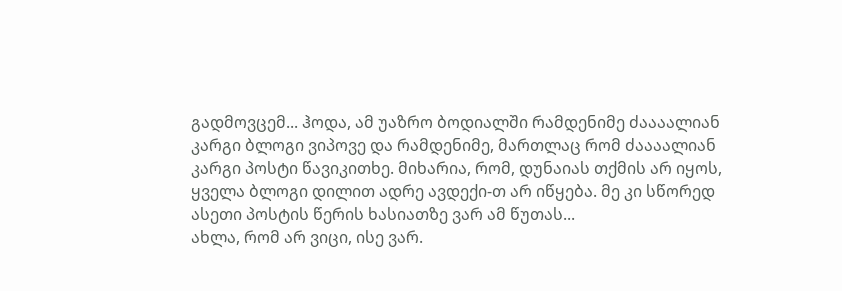გადმოვცემ... ჰოდა, ამ უაზრო ბოდიალში რამდენიმე ძაააალიან კარგი ბლოგი ვიპოვე და რამდენიმე, მართლაც რომ ძაააალიან კარგი პოსტი წავიკითხე. მიხარია, რომ, დუნაიას თქმის არ იყოს, ყველა ბლოგი დილით ადრე ავდექი-თ არ იწყება. მე კი სწორედ ასეთი პოსტის წერის ხასიათზე ვარ ამ წუთას...
ახლა, რომ არ ვიცი, ისე ვარ.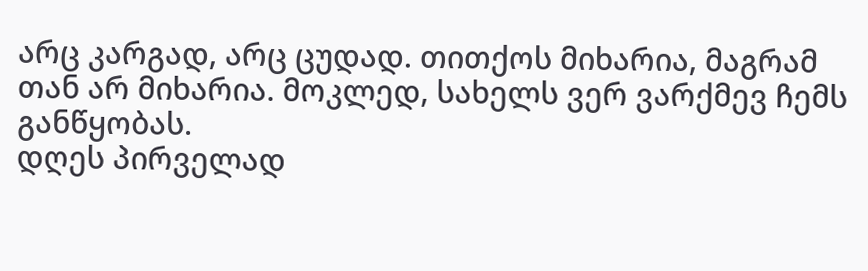არც კარგად, არც ცუდად. თითქოს მიხარია, მაგრამ თან არ მიხარია. მოკლედ, სახელს ვერ ვარქმევ ჩემს განწყობას.
დღეს პირველად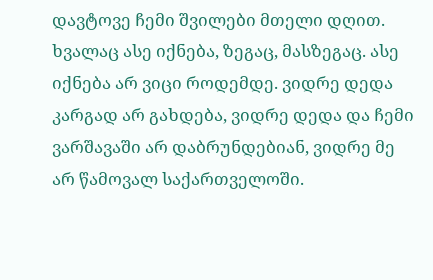დავტოვე ჩემი შვილები მთელი დღით. ხვალაც ასე იქნება, ზეგაც, მასზეგაც. ასე იქნება არ ვიცი როდემდე. ვიდრე დედა კარგად არ გახდება, ვიდრე დედა და ჩემი ვარშავაში არ დაბრუნდებიან, ვიდრე მე არ წამოვალ საქართველოში.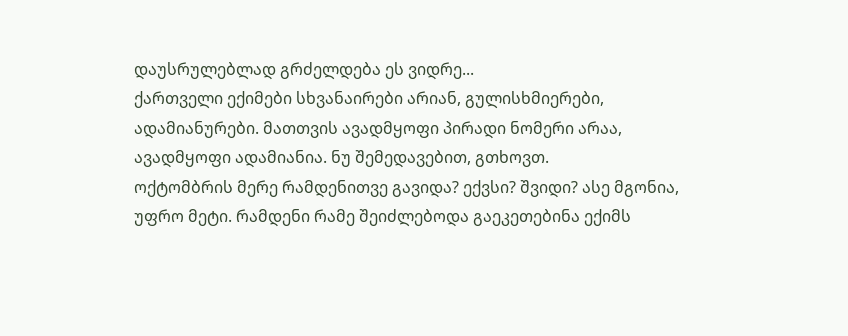დაუსრულებლად გრძელდება ეს ვიდრე...
ქართველი ექიმები სხვანაირები არიან, გულისხმიერები, ადამიანურები. მათთვის ავადმყოფი პირადი ნომერი არაა, ავადმყოფი ადამიანია. ნუ შემედავებით, გთხოვთ.
ოქტომბრის მერე რამდენითვე გავიდა? ექვსი? შვიდი? ასე მგონია, უფრო მეტი. რამდენი რამე შეიძლებოდა გაეკეთებინა ექიმს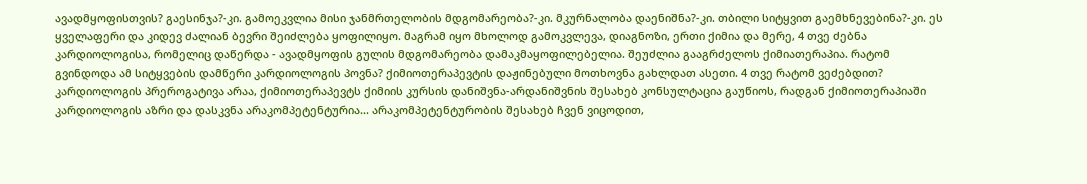ავადმყოფისთვის? გაესინჯა?-კი. გამოეკვლია მისი ჯანმრთელობის მდგომარეობა?-კი. მკურნალობა დაენიშნა?-კი. თბილი სიტყვით გაემხნევებინა?-კი. ეს ყველაფერი და კიდევ ძალიან ბევრი შეიძლება ყოფილიყო. მაგრამ იყო მხოლოდ გამოკვლევა, დიაგნოზი, ერთი ქიმია და მერე, 4 თვე ძებნა კარდიოლოგისა, რომელიც დაწერდა - ავადმყოფის გულის მდგომარეობა დამაკმაყოფილებელია. შეუძლია გააგრძელოს ქიმიათერაპია. რატომ გვინდოდა ამ სიტყვების დამწერი კარდიოლოგის პოვნა? ქიმიოთერაპევტის დაჟინებული მოთხოვნა გახლდათ ასეთი. 4 თვე რატომ ვეძებდით? კარდიოლოგის პრეროგატივა არაა, ქიმიოთერაპევტს ქიმიის კურსის დანიშვნა-არდანიშვნის შესახებ კონსულტაცია გაუწიოს, რადგან ქიმიოთერაპიაში კარდიოლოგის აზრი და დასკვნა არაკომპეტენტურია... არაკომპეტენტურობის შესახებ ჩვენ ვიცოდით,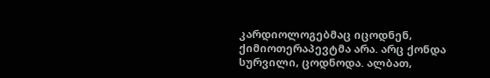კარდიოლოგებმაც იცოდნენ, ქიმიოთერაპევტმა არა. არც ქონდა სურვილი, ცოდნოდა. ალბათ,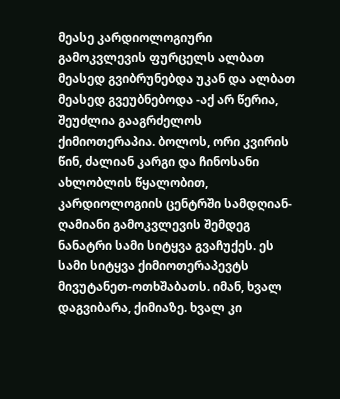მეასე კარდიოლოგიური გამოკვლევის ფურცელს ალბათ მეასედ გვიბრუნებდა უკან და ალბათ მეასედ გვეუბნებოდა -აქ არ წერია, შეუძლია გააგრძელოს ქიმიოთერაპია. ბოლოს, ორი კვირის წინ, ძალიან კარგი და ჩინოსანი ახლობლის წყალობით, კარდიოლოგიის ცენტრში სამდღიან-ღამიანი გამოკვლევის შემდეგ ნანატრი სამი სიტყვა გვაჩუქეს. ეს სამი სიტყვა ქიმიოთერაპევტს მივუტანეთ-ოთხშაბათს. იმან, ხვალ დაგვიბარა, ქიმიაზე. ხვალ კი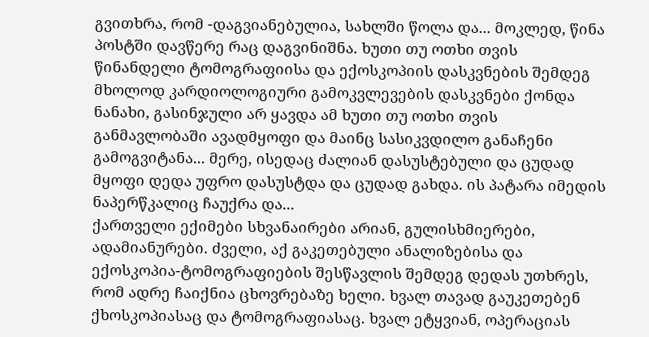გვითხრა, რომ -დაგვიანებულია, სახლში წოლა და... მოკლედ, წინა პოსტში დავწერე რაც დაგვინიშნა. ხუთი თუ ოთხი თვის წინანდელი ტომოგრაფიისა და ექოსკოპიის დასკვნების შემდეგ მხოლოდ კარდიოლოგიური გამოკვლევების დასკვნები ქონდა ნანახი, გასინჯული არ ყავდა ამ ხუთი თუ ოთხი თვის განმავლობაში ავადმყოფი და მაინც სასიკვდილო განაჩენი გამოგვიტანა... მერე, ისედაც ძალიან დასუსტებული და ცუდად მყოფი დედა უფრო დასუსტდა და ცუდად გახდა. ის პატარა იმედის ნაპერწკალიც ჩაუქრა და...
ქართველი ექიმები სხვანაირები არიან, გულისხმიერები, ადამიანურები. ძველი, აქ გაკეთებული ანალიზებისა და ექოსკოპია-ტომოგრაფიების შესწავლის შემდეგ დედას უთხრეს, რომ ადრე ჩაიქნია ცხოვრებაზე ხელი. ხვალ თავად გაუკეთებენ ქხოსკოპიასაც და ტომოგრაფიასაც. ხვალ ეტყვიან, ოპერაციას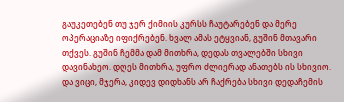გაუკეთებენ თუ ჯერ ქიმიის კურსს ჩაუტარებენ და მერე ოპერაციაზე იფიქრებენ. ხვალ ამას ეტყვიან, გუშინ მთავარი თქვეს. გუშინ ჩემმა დამ მითხრა, დედას თვალებში სხივი დავინახეო. დღეს მითხრა, უფრო ძლიერად ანათებს ის სხივიო.
და ვიცი, მჯერა, კიდევ დიდხანს არ ჩაქრება სხივი დედაჩემის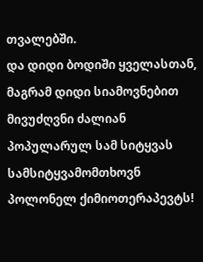თვალებში.
და დიდი ბოდიში ყველასთან, მაგრამ დიდი სიამოვნებით მივუძღვნი ძალიან პოპულარულ სამ სიტყვას სამსიტყვამომთხოვნ პოლონელ ქიმიოთერაპევტს!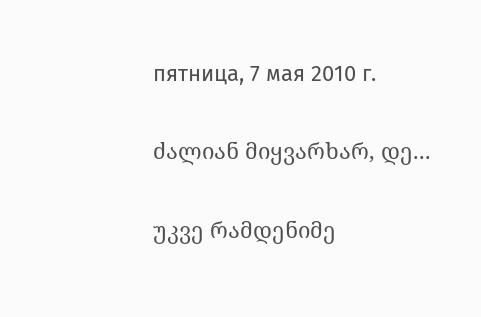пятница, 7 мая 2010 г.

ძალიან მიყვარხარ, დე...

უკვე რამდენიმე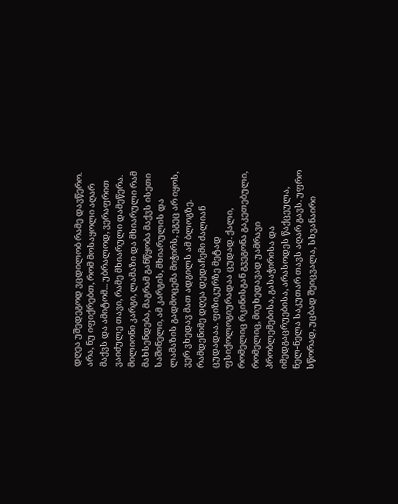დღეა უშედეგოდ ვცდილობ რამე დავწერო. არა, ნუ იფიქრებთ, რომ მოსაყოლი აღარ მაქვს და ამიტომ... უბრალოდ, ვერაფრით ვაიძულე თავი, რამე მხიარული დამეწერა. მილიონი კარგი, ლამაზი და მხიარული რამ მახსენდება, მაგრამ განწყობა მაქვს ისეთი საშინელი, ამ კარგის, მხიარულის და ლამაზის გადმოცემა მიჭირს, ეგეც არ იყოს, ვერ ვხედავ მათ ადგილს ამ ბლოგზე.
რამდენიმე დღეა დედაჩემი ძალიან ცუდადაა. ფიზიკურზე მეტად ფსიქოლოგიურადაა ცუდად. ქალი, რომელიც რკინისგან გვეგონა გაკეთებული, რომელიც, მიუხედავად უამრავი პრობლემებისა, გასაჭირისა და იმედგაცრუებისა, არასოდეს წაქცეულა, ნელ-ნელა საკუთარ თავს აღარ გავს. უფრო სწორად, უცბად შეიცვალა, სხვანაირი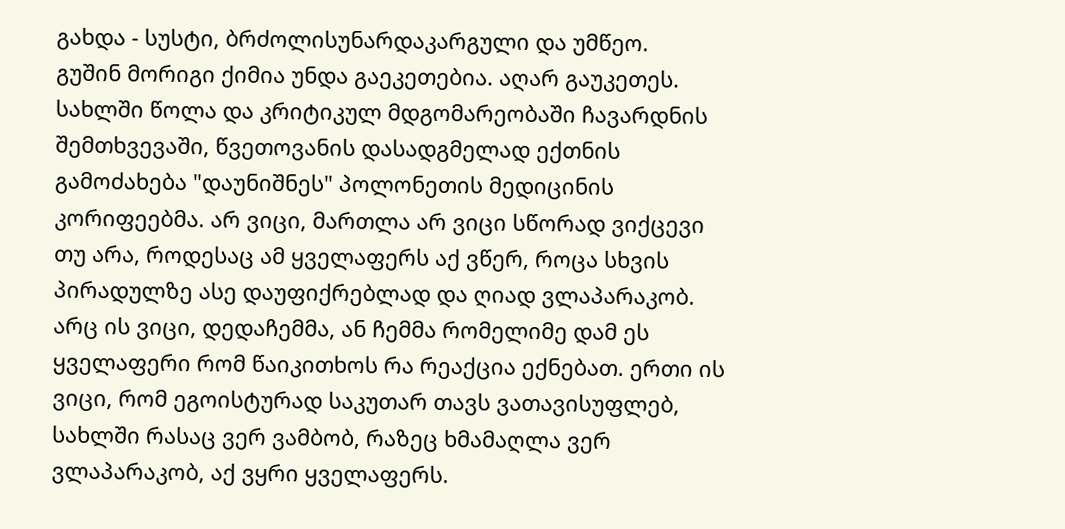გახდა - სუსტი, ბრძოლისუნარდაკარგული და უმწეო.
გუშინ მორიგი ქიმია უნდა გაეკეთებია. აღარ გაუკეთეს. სახლში წოლა და კრიტიკულ მდგომარეობაში ჩავარდნის შემთხვევაში, წვეთოვანის დასადგმელად ექთნის გამოძახება "დაუნიშნეს" პოლონეთის მედიცინის კორიფეებმა. არ ვიცი, მართლა არ ვიცი სწორად ვიქცევი თუ არა, როდესაც ამ ყველაფერს აქ ვწერ, როცა სხვის პირადულზე ასე დაუფიქრებლად და ღიად ვლაპარაკობ. არც ის ვიცი, დედაჩემმა, ან ჩემმა რომელიმე დამ ეს ყველაფერი რომ წაიკითხოს რა რეაქცია ექნებათ. ერთი ის ვიცი, რომ ეგოისტურად საკუთარ თავს ვათავისუფლებ, სახლში რასაც ვერ ვამბობ, რაზეც ხმამაღლა ვერ ვლაპარაკობ, აქ ვყრი ყველაფერს.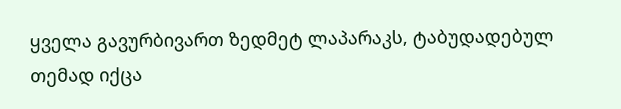ყველა გავურბივართ ზედმეტ ლაპარაკს, ტაბუდადებულ თემად იქცა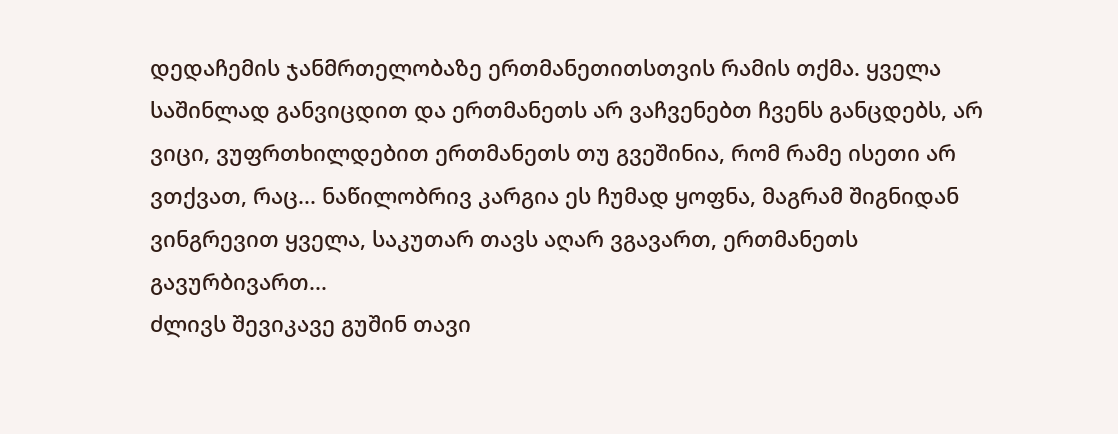დედაჩემის ჯანმრთელობაზე ერთმანეთითსთვის რამის თქმა. ყველა საშინლად განვიცდით და ერთმანეთს არ ვაჩვენებთ ჩვენს განცდებს, არ ვიცი, ვუფრთხილდებით ერთმანეთს თუ გვეშინია, რომ რამე ისეთი არ ვთქვათ, რაც... ნაწილობრივ კარგია ეს ჩუმად ყოფნა, მაგრამ შიგნიდან ვინგრევით ყველა, საკუთარ თავს აღარ ვგავართ, ერთმანეთს გავურბივართ...
ძლივს შევიკავე გუშინ თავი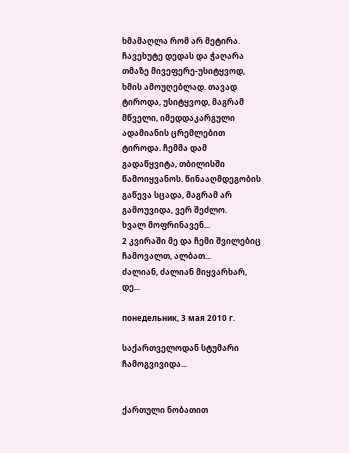ხმამაღლა რომ არ მეტირა. ჩავეხუტე დედას და ჭაღარა თმაზე მივეფერე-უსიტყვოდ, ხმის ამოუღებლად. თავად ტიროდა, უსიტყვოდ, მაგრამ მწველი, იმედდაკარგული ადამიანის ცრემლებით ტიროდა. ჩემმა დამ გადაწყვიტა, თბილისში წამოიყვანოს. წინააღმდეგობის გაწევა სცადა, მაგრამ არ გამოუვიდა, ვერ შეძლო.
ხვალ მოფრინავენ...
2 კვირაში მე და ჩემი შვილებიც ჩამოვალთ, ალბათ...
ძალიან, ძალიან მიყვარხარ, დე...

понедельник, 3 мая 2010 г.

საქართველოდან სტუმარი ჩამოგვივიდა...


ქართული ნობათით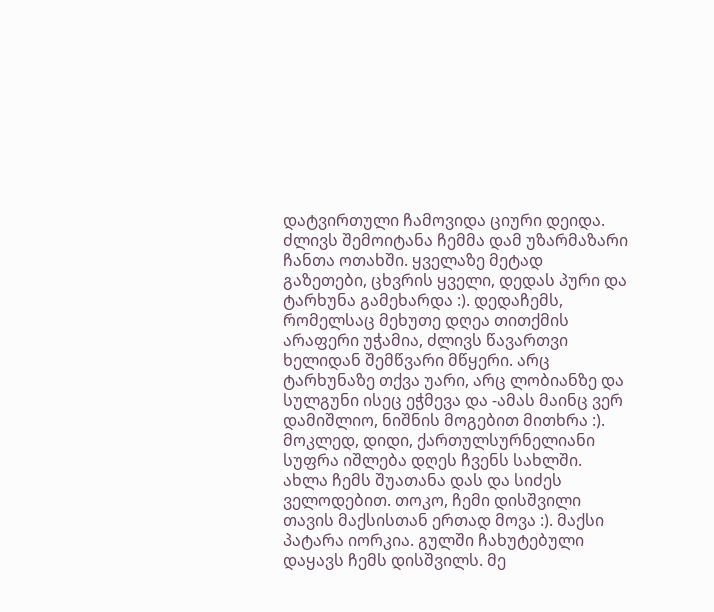დატვირთული ჩამოვიდა ციური დეიდა. ძლივს შემოიტანა ჩემმა დამ უზარმაზარი ჩანთა ოთახში. ყველაზე მეტად გაზეთები, ცხვრის ყველი, დედას პური და ტარხუნა გამეხარდა :). დედაჩემს, რომელსაც მეხუთე დღეა თითქმის არაფერი უჭამია, ძლივს წავართვი ხელიდან შემწვარი მწყერი. არც ტარხუნაზე თქვა უარი, არც ლობიანზე და სულგუნი ისეც ეჭმევა და -ამას მაინც ვერ დამიშლიო, ნიშნის მოგებით მითხრა :). მოკლედ, დიდი, ქართულსურნელიანი სუფრა იშლება დღეს ჩვენს სახლში. ახლა ჩემს შუათანა დას და სიძეს ველოდებით. თოკო, ჩემი დისშვილი თავის მაქსისთან ერთად მოვა :). მაქსი პატარა იორკია. გულში ჩახუტებული დაყავს ჩემს დისშვილს. მე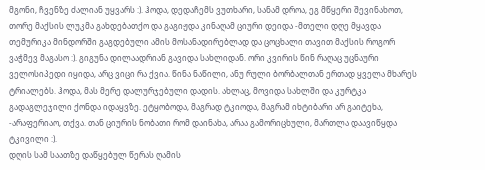მგონი, ჩვენზე ძალიან უყვარს :). ჰოდა, დედაჩემს ვუთხარი, სანამ დროა, ეგ მწყერი შევინახოთ, თორე მაქსის ლუკმა გახდებათქო და გაგიჟდა კინაღამ ციური დეიდა -მთელი დღე მყავდა თემურიკა მინდორში გაგდებული ამის მოსანადირებლად და ცოცხალი თავით მაქსის როგორ ვაჭმევ მაგასო :). გიგუნა დილაადრიან გავიდა სახლიდან. ორი კვირის წინ რაღაც უცნაური ველოსიპედი იყიდა, არც ვიცი რა ქვია. წინა ნაწილი, ანუ რული ბორბალთან ერთად ყველა მხარეს ტრიალებს. ჰოდა, მას მერე დალურჯებული დადის. ახლაც, მოვიდა სახლში და კურტკა გადაგლეჯილი ქონდა იდაყვზე. ეტყობოდა, მაგრად ტკიოდა, მაგრამ იხტიბარი არ გაიტეხა, -არაფერიაო, თქვა. თან ციურის ნობათი რომ დაინახა, არაა გამორიცხული, მართლა დაავიწყდა ტკივილი :).
დღის სამ საათზე დაწყებულ წერას ღამის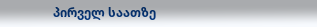პირველ საათზე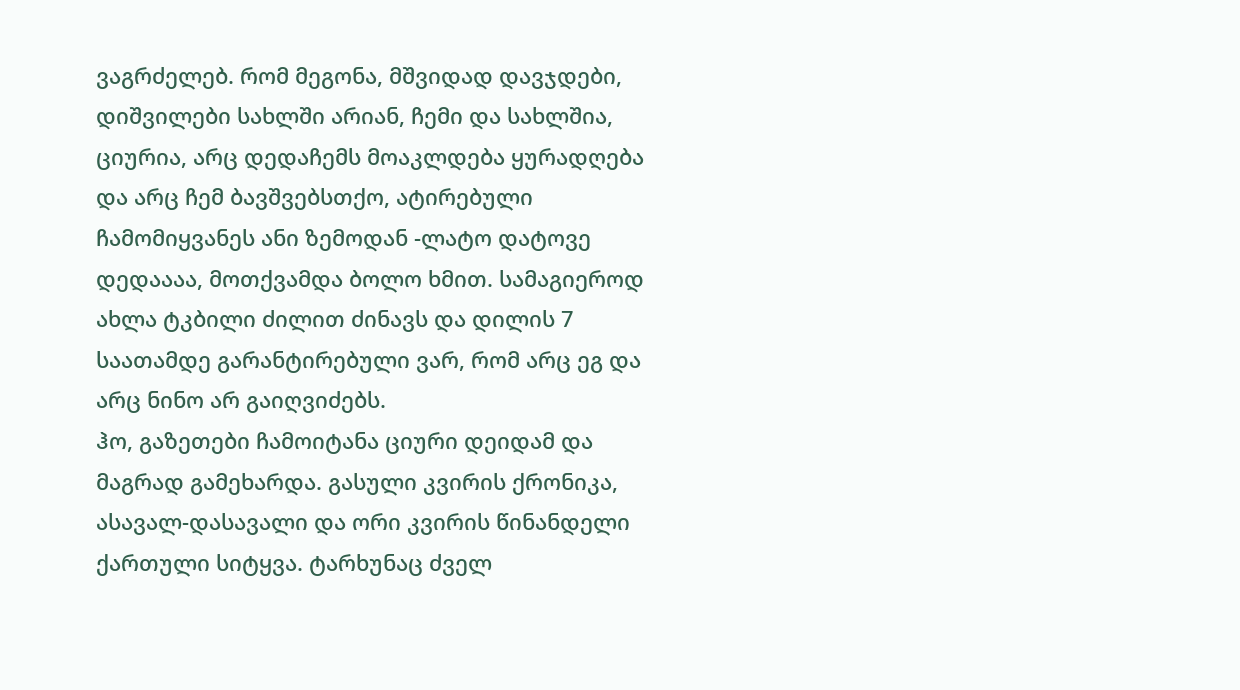ვაგრძელებ. რომ მეგონა, მშვიდად დავჯდები, დიშვილები სახლში არიან, ჩემი და სახლშია, ციურია, არც დედაჩემს მოაკლდება ყურადღება და არც ჩემ ბავშვებსთქო, ატირებული ჩამომიყვანეს ანი ზემოდან -ლატო დატოვე დედაააა, მოთქვამდა ბოლო ხმით. სამაგიეროდ ახლა ტკბილი ძილით ძინავს და დილის 7 საათამდე გარანტირებული ვარ, რომ არც ეგ და არც ნინო არ გაიღვიძებს.
ჰო, გაზეთები ჩამოიტანა ციური დეიდამ და მაგრად გამეხარდა. გასული კვირის ქრონიკა, ასავალ-დასავალი და ორი კვირის წინანდელი ქართული სიტყვა. ტარხუნაც ძველ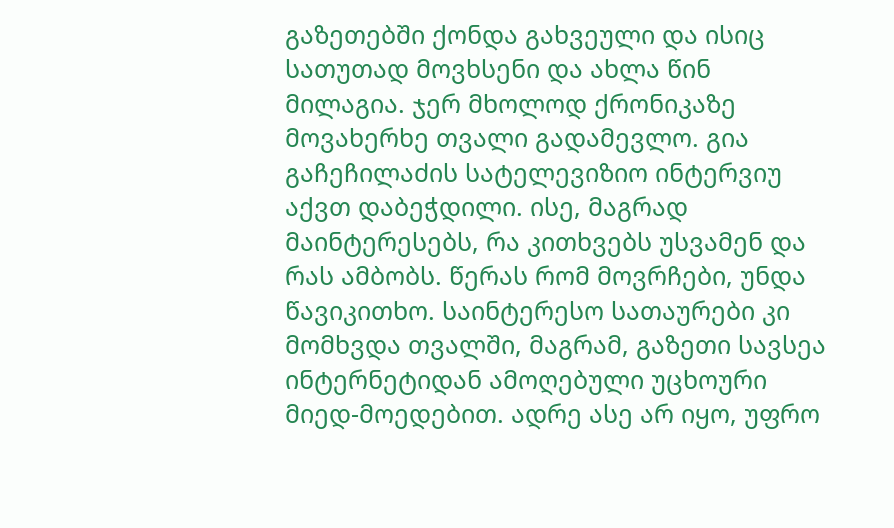გაზეთებში ქონდა გახვეული და ისიც სათუთად მოვხსენი და ახლა წინ მილაგია. ჯერ მხოლოდ ქრონიკაზე მოვახერხე თვალი გადამევლო. გია გაჩეჩილაძის სატელევიზიო ინტერვიუ აქვთ დაბეჭდილი. ისე, მაგრად მაინტერესებს, რა კითხვებს უსვამენ და რას ამბობს. წერას რომ მოვრჩები, უნდა წავიკითხო. საინტერესო სათაურები კი მომხვდა თვალში, მაგრამ, გაზეთი სავსეა ინტერნეტიდან ამოღებული უცხოური მიედ-მოედებით. ადრე ასე არ იყო, უფრო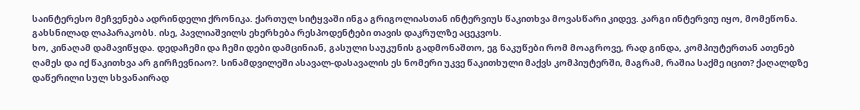საინტერესო მეჩვენება ადრინდელი ქრონიკა. ქართულ სიტყვაში ინგა გრიგოლიასთან ინტერვიუს წაკითხვა მოვასწარი კიდევ. კარგი ინტერვიუ იყო, მომეწონა. გახსნილად ლაპარაკობს. ისე, პავლიაშვილს ეხერხება რესპოდენტები თავის დაკრულზე აცეკვოს.
ხო, კინაღამ დამავიწყდა. დედაჩემი და ჩემი დები დამცინიან, გასული საუკუნის გადმონაშთო, ეგ ნაკუწები რომ მოაგროვე, რად გინდა, კომპიუტერთან ათენებ ღამეს და იქ წაკითხვა არ გირჩევნიაო?. სინამდვილეში ასავალ-დასავალის ეს ნომერი უკვე წაკითხული მაქვს კომპიუტერში, მაგრამ, რაშია საქმე იცით? ქაღალდზე დაწერილი სულ სხვანაირად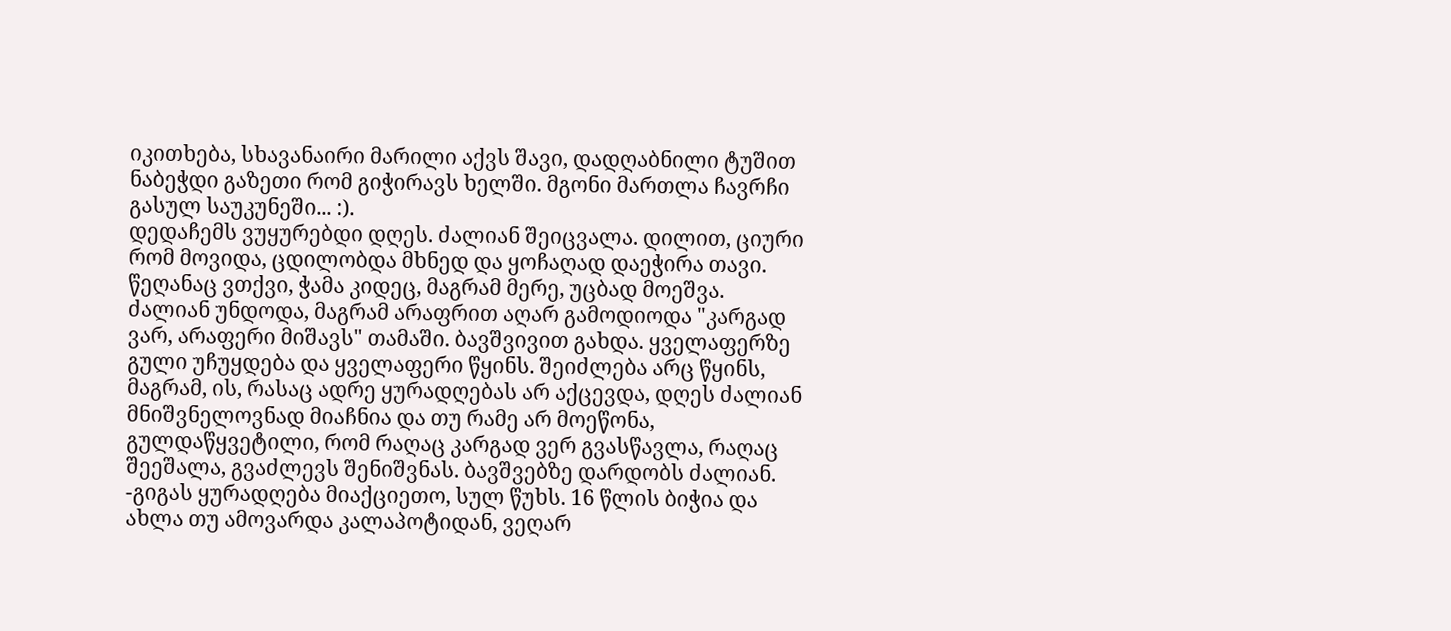იკითხება, სხავანაირი მარილი აქვს შავი, დადღაბნილი ტუშით ნაბეჭდი გაზეთი რომ გიჭირავს ხელში. მგონი მართლა ჩავრჩი გასულ საუკუნეში... :).
დედაჩემს ვუყურებდი დღეს. ძალიან შეიცვალა. დილით, ციური რომ მოვიდა, ცდილობდა მხნედ და ყოჩაღად დაეჭირა თავი. წეღანაც ვთქვი, ჭამა კიდეც, მაგრამ მერე, უცბად მოეშვა. ძალიან უნდოდა, მაგრამ არაფრით აღარ გამოდიოდა "კარგად ვარ, არაფერი მიშავს" თამაში. ბავშვივით გახდა. ყველაფერზე გული უჩუყდება და ყველაფერი წყინს. შეიძლება არც წყინს, მაგრამ, ის, რასაც ადრე ყურადღებას არ აქცევდა, დღეს ძალიან მნიშვნელოვნად მიაჩნია და თუ რამე არ მოეწონა, გულდაწყვეტილი, რომ რაღაც კარგად ვერ გვასწავლა, რაღაც შეეშალა, გვაძლევს შენიშვნას. ბავშვებზე დარდობს ძალიან. -გიგას ყურადღება მიაქციეთო, სულ წუხს. 16 წლის ბიჭია და ახლა თუ ამოვარდა კალაპოტიდან, ვეღარ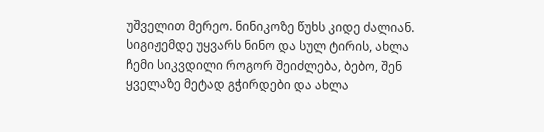უშველით მერეო. ნინიკოზე წუხს კიდე ძალიან. სიგიჟემდე უყვარს ნინო და სულ ტირის, ახლა ჩემი სიკვდილი როგორ შეიძლება, ბებო, შენ ყველაზე მეტად გჭირდები და ახლა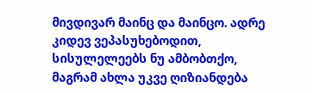მივდივარ მაინც და მაინცო. ადრე კიდევ ვეპასუხებოდით, სისულელეებს ნუ ამბობთქო, მაგრამ ახლა უკვე ღიზიანდება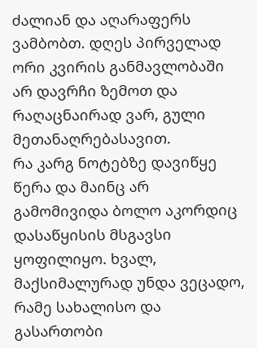ძალიან და აღარაფერს ვამბობთ. დღეს პირველად ორი კვირის განმავლობაში არ დავრჩი ზემოთ და რაღაცნაირად ვარ, გული მეთანაღრებასავით.
რა კარგ ნოტებზე დავიწყე წერა და მაინც არ გამომივიდა ბოლო აკორდიც დასაწყისის მსგავსი ყოფილიყო. ხვალ, მაქსიმალურად უნდა ვეცადო, რამე სახალისო და გასართობი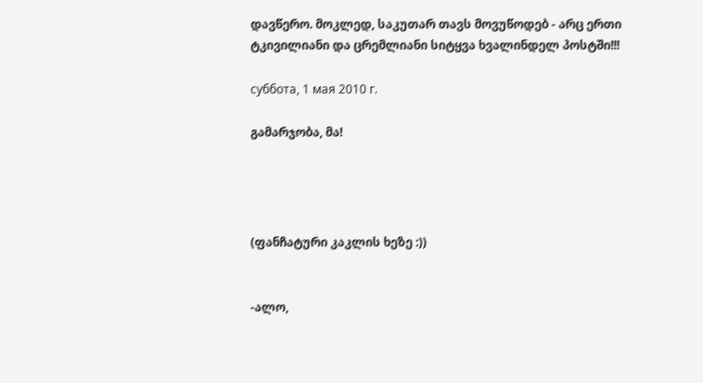დავწერო. მოკლედ, საკუთარ თავს მოვუწოდებ - არც ერთი ტკივილიანი და ცრემლიანი სიტყვა ხვალინდელ პოსტში!!!

суббота, 1 мая 2010 г.

გამარჯობა, მა!




(ფანჩატური კაკლის ხეზე :))


-ალო,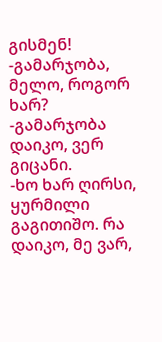გისმენ!
-გამარჯობა, მელო, როგორ ხარ?
-გამარჯობა დაიკო, ვერ გიცანი.
-ხო ხარ ღირსი, ყურმილი გაგითიშო. რა დაიკო, მე ვარ,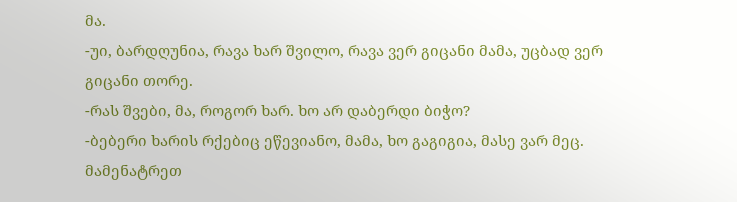მა.
-უი, ბარდღუნია, რავა ხარ შვილო, რავა ვერ გიცანი მამა, უცბად ვერ გიცანი თორე.
-რას შვები, მა, როგორ ხარ. ხო არ დაბერდი ბიჭო?
-ბებერი ხარის რქებიც ეწევიანო, მამა, ხო გაგიგია, მასე ვარ მეც. მამენატრეთ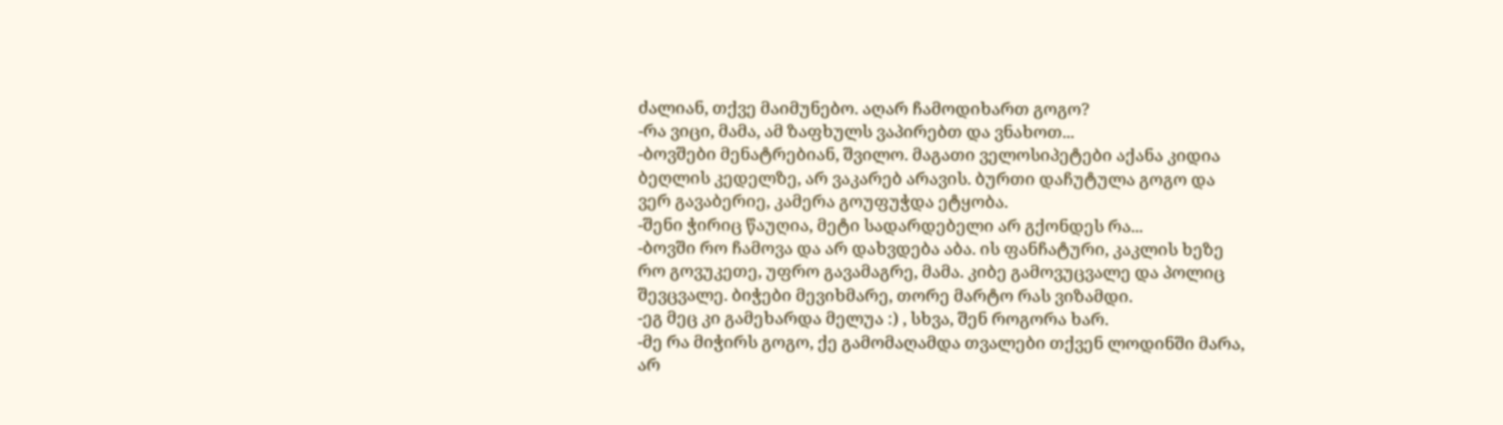ძალიან, თქვე მაიმუნებო. აღარ ჩამოდიხართ გოგო?
-რა ვიცი, მამა, ამ ზაფხულს ვაპირებთ და ვნახოთ...
-ბოვშები მენატრებიან, შვილო. მაგათი ველოსიპეტები აქანა კიდია ბეღლის კედელზე, არ ვაკარებ არავის. ბურთი დაჩუტულა გოგო და ვერ გავაბერიე, კამერა გოუფუჭდა ეტყობა.
-შენი ჭირიც წაუღია, მეტი სადარდებელი არ გქონდეს რა...
-ბოვში რო ჩამოვა და არ დახვდება აბა. ის ფანჩატური, კაკლის ხეზე რო გოვუკეთე, უფრო გავამაგრე, მამა. კიბე გამოვუცვალე და პოლიც შევცვალე. ბიჭები მევიხმარე, თორე მარტო რას ვიზამდი.
-ეგ მეც კი გამეხარდა მელუა :) , სხვა, შენ როგორა ხარ.
-მე რა მიჭირს გოგო, ქე გამომაღამდა თვალები თქვენ ლოდინში მარა, არ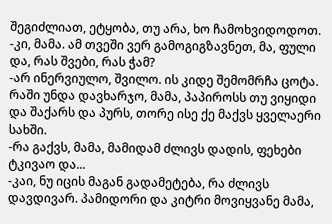შეგიძლიათ, ეტყობა, თუ არა, ხო ჩამოხვიდოდოთ.
-კი, მამა. ამ თვეში ვერ გამოგიგზავნეთ, მა, ფული და, რას შვები, რას ჭამ?
-არ ინერვიულო, შვილო. ის კიდე შემომრჩა ცოტა. რაში უნდა დავხარჯო, მამა, პაპიროსს თუ ვიყიდი და შაქარს და პურს, თორე ისე ქე მაქვს ყველაერი სახში.
-რა გაქვს, მამა, მამიდამ ძლივს დადის, ფეხები ტკივაო და...
-კაი, ნუ იცის მაგან გადამეტება, რა ძლივს დავდივარ. პამიდორი და კიტრი მოვიყვანე მამა,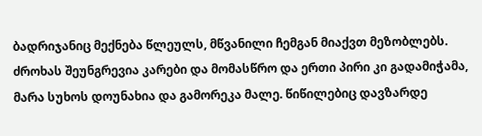ბადრიჯანიც მექნება წლეულს, მწვანილი ჩემგან მიაქვთ მეზობლებს. ძროხას შეუნგრევია კარები და მომასწრო და ერთი პირი კი გადამიჭამა, მარა სუხოს დოუნახია და გამორეკა მალე. წიწილებიც დავზარდე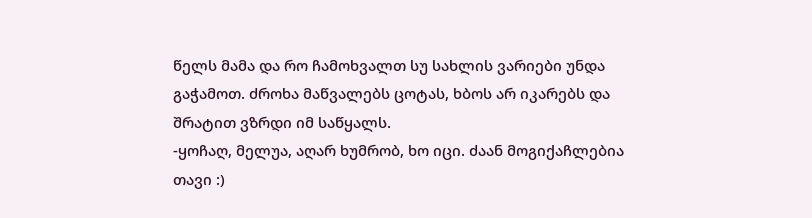წელს მამა და რო ჩამოხვალთ სუ სახლის ვარიები უნდა გაჭამოთ. ძროხა მაწვალებს ცოტას, ხბოს არ იკარებს და შრატით ვზრდი იმ საწყალს.
-ყოჩაღ, მელუა, აღარ ხუმრობ, ხო იცი. ძაან მოგიქაჩლებია თავი :)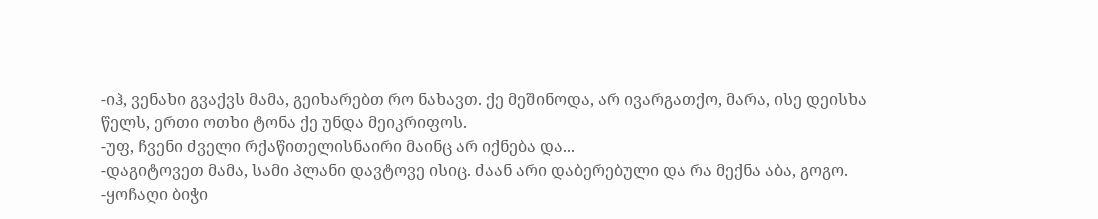-იჰ, ვენახი გვაქვს მამა, გეიხარებთ რო ნახავთ. ქე მეშინოდა, არ ივარგათქო, მარა, ისე დეისხა წელს, ერთი ოთხი ტონა ქე უნდა მეიკრიფოს.
-უფ, ჩვენი ძველი რქაწითელისნაირი მაინც არ იქნება და...
-დაგიტოვეთ მამა, სამი პლანი დავტოვე ისიც. ძაან არი დაბერებული და რა მექნა აბა, გოგო.
-ყოჩაღი ბიჭი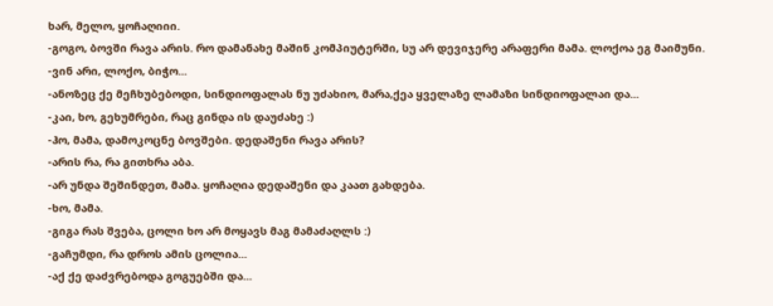ხარ, მელო, ყოჩაღიიი.
-გოგო, ბოვში რავა არის. რო დამანახე მაშინ კომპიუტერში, სუ არ დევიჯერე არაფერი მამა. ლოქოა ეგ მაიმუნი.
-ვინ არი, ლოქო, ბიჭო...
-ანოზეც ქე მეჩხუბებოდი, სინდიოფალას ნუ უძახიო, მარა,ქეა ყველაზე ლამაზი სინდიოფალაი და...
-კაი, ხო, გეხუმრები, რაც გინდა ის დაუძახე :)
-ჰო, მამა, დამოკოცნე ბოვშები. დედაშენი რავა არის?
-არის რა, რა გითხრა აბა.
-არ უნდა შეშინდეთ, მამა. ყოჩაღია დედაშენი და კაათ გახდება.
-ხო, მამა.
-გიგა რას შვება, ცოლი ხო არ მოყავს მაგ მამაძაღლს :)
-გაჩუმდი, რა დროს ამის ცოლია...
-აქ ქე დაძვრებოდა გოგუებში და...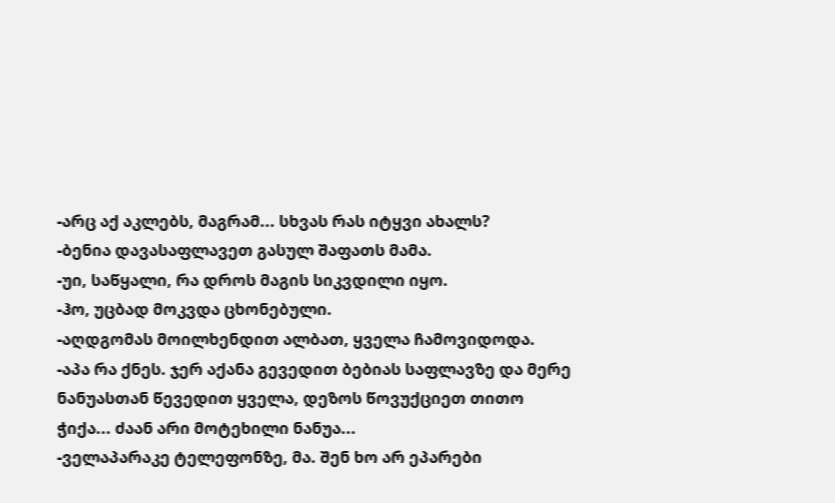-არც აქ აკლებს, მაგრამ... სხვას რას იტყვი ახალს?
-ბენია დავასაფლავეთ გასულ შაფათს მამა.
-უი, საწყალი, რა დროს მაგის სიკვდილი იყო.
-ჰო, უცბად მოკვდა ცხონებული.
-აღდგომას მოილხენდით ალბათ, ყველა ჩამოვიდოდა.
-აპა რა ქნეს. ჯერ აქანა გევედით ბებიას საფლავზე და მერე ნანუასთან წევედით ყველა, დეზოს წოვუქციეთ თითო ჭიქა... ძაან არი მოტეხილი ნანუა...
-ველაპარაკე ტელეფონზე, მა. შენ ხო არ ეპარები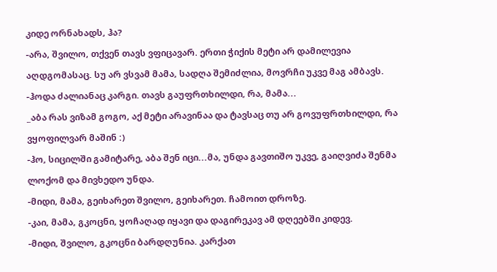კიდე ორნახადს, ჰა?
-არა, შვილო, თქვენ თავს ვფიცავარ. ერთი ჭიქის მეტი არ დამილევია აღდგომასაც. სუ არ ვსვამ მამა, სადღა შემიძლია, მოვრჩი უკვე მაგ ამბავს.
-ჰოდა ძალიანაც კარგი. თავს გაუფრთხილდი, რა, მამა...
_აბა რას ვიზამ გოგო, აქ მეტი არავინაა და ტავსაც თუ არ გოვუფრთხილდი, რა ვყოფილვარ მაშინ :)
-ჰო, სიცილში გამიტარე, აბა შენ იცი...მა, უნდა გავთიშო უკვე, გაიღვიძა შენმა ლოქომ და მივხედო უნდა.
-მიდი, მამა, გეიხარეთ შვილო, გეიხარეთ. ჩამოით დროზე.
-კაი, მამა, გკოცნი, ყოჩაღად იყავი და დაგირეკავ ამ დღეებში კიდევ.
-მიდი, შვილო, გკოცნი ბარდღუნია. კარქათ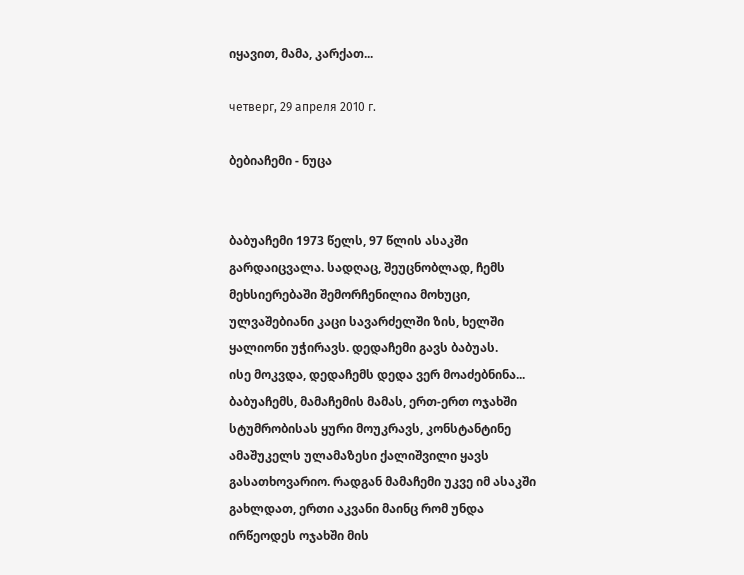იყავით, მამა, კარქათ...

четверг, 29 апреля 2010 г.

ბებიაჩემი - ნუცა


ბაბუაჩემი 1973 წელს, 97 წლის ასაკში გარდაიცვალა. სადღაც, შეუცნობლად, ჩემს მეხსიერებაში შემორჩენილია მოხუცი, ულვაშებიანი კაცი სავარძელში ზის, ხელში ყალიონი უჭირავს. დედაჩემი გავს ბაბუას.
ისე მოკვდა, დედაჩემს დედა ვერ მოაძებნინა...
ბაბუაჩემს, მამაჩემის მამას, ერთ-ერთ ოჯახში სტუმრობისას ყური მოუკრავს, კონსტანტინე ამაშუკელს ულამაზესი ქალიშვილი ყავს გასათხოვარიო. რადგან მამაჩემი უკვე იმ ასაკში გახლდათ, ერთი აკვანი მაინც რომ უნდა ირწეოდეს ოჯახში მის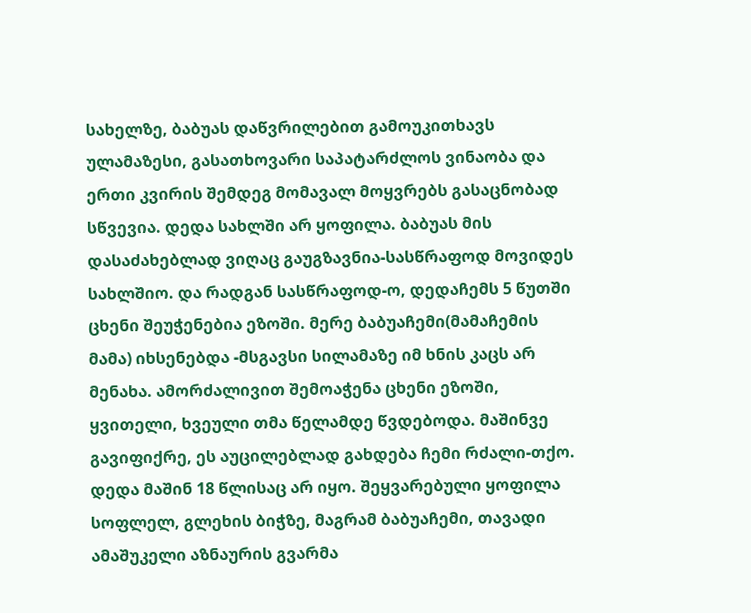სახელზე, ბაბუას დაწვრილებით გამოუკითხავს ულამაზესი, გასათხოვარი საპატარძლოს ვინაობა და ერთი კვირის შემდეგ მომავალ მოყვრებს გასაცნობად სწვევია. დედა სახლში არ ყოფილა. ბაბუას მის დასაძახებლად ვიღაც გაუგზავნია-სასწრაფოდ მოვიდეს სახლშიო. და რადგან სასწრაფოდ-ო, დედაჩემს 5 წუთში ცხენი შეუჭენებია ეზოში. მერე ბაბუაჩემი(მამაჩემის მამა) იხსენებდა -მსგავსი სილამაზე იმ ხნის კაცს არ მენახა. ამორძალივით შემოაჭენა ცხენი ეზოში, ყვითელი, ხვეული თმა წელამდე წვდებოდა. მაშინვე გავიფიქრე, ეს აუცილებლად გახდება ჩემი რძალი-თქო. დედა მაშინ 18 წლისაც არ იყო. შეყვარებული ყოფილა სოფლელ, გლეხის ბიჭზე, მაგრამ ბაბუაჩემი, თავადი ამაშუკელი აზნაურის გვარმა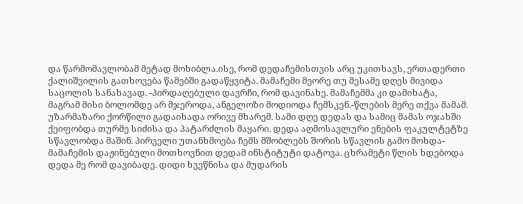და წარმომავლობამ მეტად მოხიბლა.ისე, რომ დედაჩემისთვის არც უკითხავს, ერთადერთი ქალიშვილის გათხოვება წამებში გადაწყვიტა. მამაჩემი მეორე თუ მესამე დღეს მივიდა საცოლის სანახავად. -პირდაღებული დავრჩი, რომ დავინახე. მამაჩემმა კი დამიხატა, მაგრამ მისი ბოლომდე არ მჯეროდა, ანგელოზი მოდიოდა ჩემსკენ.-წლების მერე თქვა მამამ.
უზარმაზარი ქორწილი გადაიხადა ორივე მხარემ. სამი დღე დედას და სამიც მამას ოჯახში ქეიფობდა თურმე სიძისა და პატარძლის მაყარი. დედა აღმოსავლური ენების ფაკულტეტზე სწავლობდა მაშინ. პირველი უთანხმოება ჩემს მშობლებს შორის სწავლის გამო მოხდა-მამაჩემის დაჟინებული მოთხოვნით დედამ ინსტიტუტი დატოვა. ცხრამეტი წლის ხდებოდა დედა მე რომ დავიბადე. დიდი ხვეწნისა და მუდარის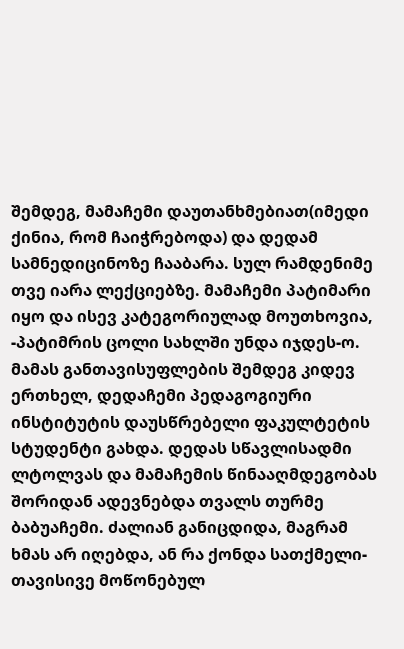შემდეგ, მამაჩემი დაუთანხმებიათ(იმედი ქინია, რომ ჩაიჭრებოდა) და დედამ სამნედიცინოზე ჩააბარა. სულ რამდენიმე თვე იარა ლექციებზე. მამაჩემი პატიმარი იყო და ისევ კატეგორიულად მოუთხოვია, -პატიმრის ცოლი სახლში უნდა იჯდეს-ო. მამას განთავისუფლების შემდეგ კიდევ ერთხელ, დედაჩემი პედაგოგიური ინსტიტუტის დაუსწრებელი ფაკულტეტის სტუდენტი გახდა. დედას სწავლისადმი ლტოლვას და მამაჩემის წინააღმდეგობას შორიდან ადევნებდა თვალს თურმე ბაბუაჩემი. ძალიან განიცდიდა, მაგრამ ხმას არ იღებდა, ან რა ქონდა სათქმელი-თავისივე მოწონებულ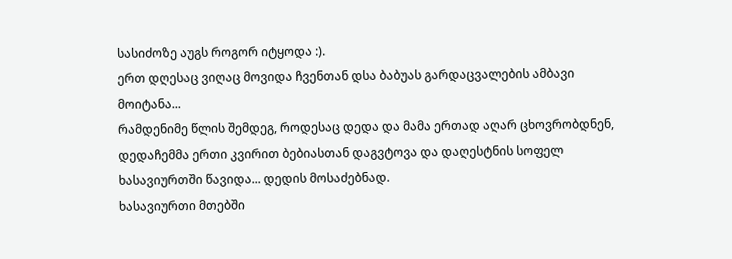სასიძოზე აუგს როგორ იტყოდა :).
ერთ დღესაც ვიღაც მოვიდა ჩვენთან დსა ბაბუას გარდაცვალების ამბავი მოიტანა...
რამდენიმე წლის შემდეგ, როდესაც დედა და მამა ერთად აღარ ცხოვრობდნენ, დედაჩემმა ერთი კვირით ბებიასთან დაგვტოვა და დაღესტნის სოფელ ხასავიურთში წავიდა... დედის მოსაძებნად.
ხასავიურთი მთებში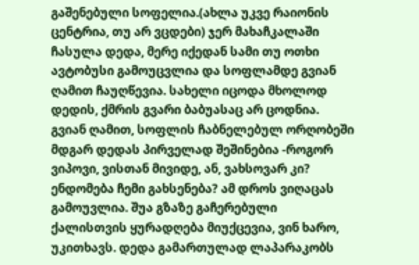გაშენებული სოფელია.(ახლა უკვე რაიონის ცენტრია, თუ არ ვცდები) ჯერ მახაჩკალაში ჩასულა დედა, მერე იქედან სამი თუ ოთხი ავტობუსი გამოუცვლია და სოფლამდე გვიან ღამით ჩაუღწევია. სახელი იცოდა მხოლოდ დედის, ქმრის გვარი ბაბუასაც არ ცოდნია. გვიან ღამით, სოფლის ჩაბნელებულ ორღობეში მდგარ დედას პირველად შეშინებია -როგორ ვიპოვი, ვისთან მივიდე, ან, ვახსოვარ კი? ენდომება ჩემი გახსენება? ამ დროს ვიღაცას გამოუვლია. შუა გზაზე გაჩერებული ქალისთვის ყურადღება მიუქცევია, ვინ ხარო, უკითხავს. დედა გამართულად ლაპარაკობს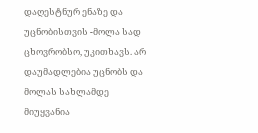დაღესტნურ ენაზე და უცნობისთვის -მოლა სად ცხოვრობსო, უკითხავს. არ დაუმადლებია უცნობს და მოლას სახლამდე მიუყვანია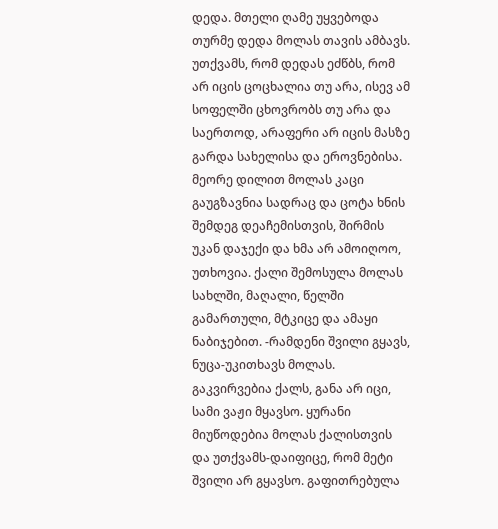დედა. მთელი ღამე უყვებოდა თურმე დედა მოლას თავის ამბავს. უთქვამს, რომ დედას ეძწბს, რომ არ იცის ცოცხალია თუ არა, ისევ ამ სოფელში ცხოვრობს თუ არა და საერთოდ, არაფერი არ იცის მასზე გარდა სახელისა და ეროვნებისა. მეორე დილით მოლას კაცი გაუგზავნია სადრაც და ცოტა ხნის შემდეგ დეაჩემისთვის, შირმის უკან დაჯექი და ხმა არ ამოიღოო, უთხოვია. ქალი შემოსულა მოლას სახლში, მაღალი, წელში გამართული, მტკიცე და ამაყი ნაბიჯებით. -რამდენი შვილი გყავს, ნუცა-უკითხავს მოლას. გაკვირვებია ქალს, განა არ იცი, სამი ვაჟი მყავსო. ყურანი მიუწოდებია მოლას ქალისთვის და უთქვამს-დაიფიცე, რომ მეტი შვილი არ გყავსო. გაფითრებულა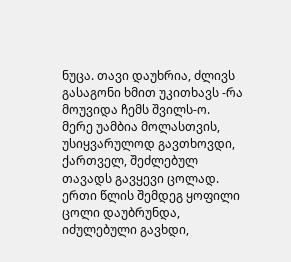ნუცა. თავი დაუხრია, ძლივს გასაგონი ხმით უკითხავს -რა მოუვიდა ჩემს შვილს-ო. მერე უამბია მოლასთვის, უსიყვარულოდ გავთხოვდი, ქართველ, შეძლებულ თავადს გავყევი ცოლად. ერთი წლის შემდეგ ყოფილი ცოლი დაუბრუნდა, იძულებული გავხდი,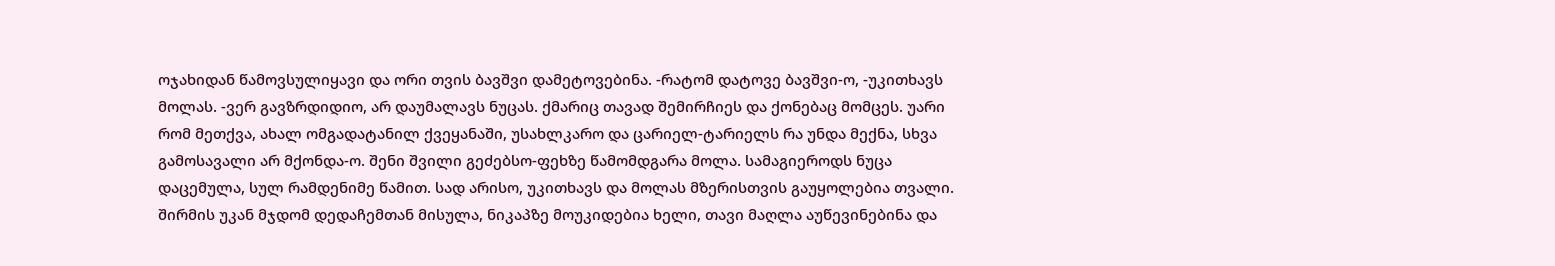ოჯახიდან წამოვსულიყავი და ორი თვის ბავშვი დამეტოვებინა. -რატომ დატოვე ბავშვი-ო, -უკითხავს მოლას. -ვერ გავზრდიდიო, არ დაუმალავს ნუცას. ქმარიც თავად შემირჩიეს და ქონებაც მომცეს. უარი რომ მეთქვა, ახალ ომგადატანილ ქვეყანაში, უსახლკარო და ცარიელ-ტარიელს რა უნდა მექნა, სხვა გამოსავალი არ მქონდა-ო. შენი შვილი გეძებსო-ფეხზე წამომდგარა მოლა. სამაგიეროდს ნუცა დაცემულა, სულ რამდენიმე წამით. სად არისო, უკითხავს და მოლას მზერისთვის გაუყოლებია თვალი. შირმის უკან მჯდომ დედაჩემთან მისულა, ნიკაპზე მოუკიდებია ხელი, თავი მაღლა აუწევინებინა და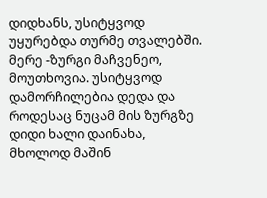დიდხანს, უსიტყვოდ უყურებდა თურმე თვალებში. მერე -ზურგი მაჩვენეო, მოუთხოვია. უსიტყვოდ დამორჩილებია დედა და როდესაც ნუცამ მის ზურგზე დიდი ხალი დაინახა, მხოლოდ მაშინ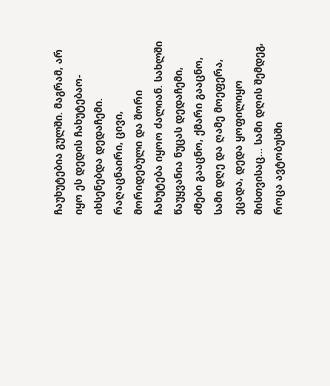ჩაუხუტებია გულში. მაგრამ, არ იყო ეს დედის ჩახუტებაო-იხსენებდა დედაჩემი. რაღაცნაირი, ცივი, მორიდებული და შორი ჩახუტება იყოო ძალიან. სახლში წაუყვანია ნუცას დედაჩემი, ძმები გააცნო, ქმარი გააცნო, სამი დღე და ღამე მოეფერა, ეცადა, დედა ყოფილიყო მისთვისაც... სამი დღის შემდეგ, როცა ავტობუსში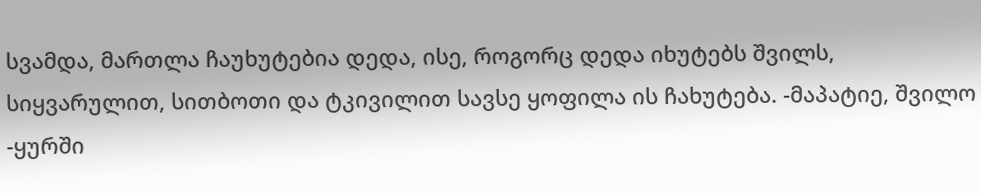სვამდა, მართლა ჩაუხუტებია დედა, ისე, როგორც დედა იხუტებს შვილს, სიყვარულით, სითბოთი და ტკივილით სავსე ყოფილა ის ჩახუტება. -მაპატიე, შვილო -ყურში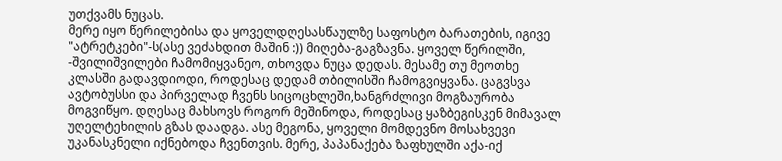უთქვამს ნუცას.
მერე იყო წერილებისა და ყოველდღესასწაულზე საფოსტო ბარათების, იგივე "ატრეტკები"-ს(ასე ვეძახდით მაშინ :)) მიღება-გაგზავნა. ყოველ წერილში, -შვილიშვილები ჩამომიყვანეო, თხოვდა ნუცა დედას. მესამე თუ მეოთხე კლასში გადავდიოდი, როდესაც დედამ თბილისში ჩამოგვიყვანა. ცაგვსვა ავტობუსსი და პირველად ჩვენს სიცოცხლეში,ხანგრძლივი მოგზაურობა მოგვიწყო. დღესაც მახსოვს როგორ მეშინოდა, როდესაც ყაზბეგისკენ მიმავალ უღელტეხილის გზას დაადგა. ასე მეგონა, ყოველი მომდევნო მოსახვევი უკანასკნელი იქნებოდა ჩვენთვის. მერე, პაპანაქება ზაფხულში აქა-იქ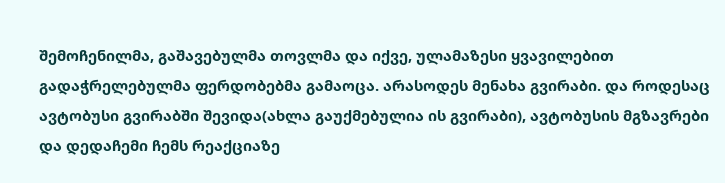შემოჩენილმა, გაშავებულმა თოვლმა და იქვე, ულამაზესი ყვავილებით გადაჭრელებულმა ფერდობებმა გამაოცა. არასოდეს მენახა გვირაბი. და როდესაც ავტობუსი გვირაბში შევიდა(ახლა გაუქმებულია ის გვირაბი), ავტობუსის მგზავრები და დედაჩემი ჩემს რეაქციაზე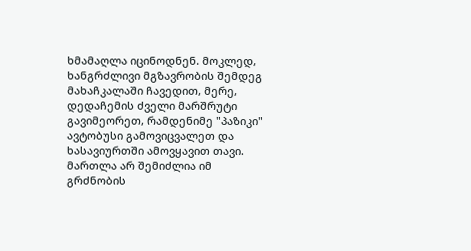ხმამაღლა იცინოდნენ. მოკლედ, ხანგრძლივი მგზავრობის შემდეგ მახაჩკალაში ჩავედით, მერე, დედაჩემის ძველი მარშრუტი გავიმეორეთ, რამდენიმე "პაზიკი" ავტობუსი გამოვიცვალეთ და ხასავიურთში ამოვყავით თავი. მართლა არ შემიძლია იმ გრძნობის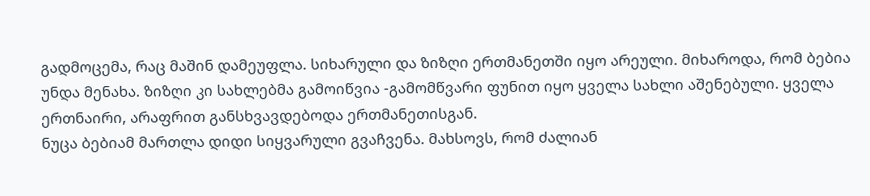გადმოცემა, რაც მაშინ დამეუფლა. სიხარული და ზიზღი ერთმანეთში იყო არეული. მიხაროდა, რომ ბებია უნდა მენახა. ზიზღი კი სახლებმა გამოიწვია -გამომწვარი ფუნით იყო ყველა სახლი აშენებული. ყველა ერთნაირი, არაფრით განსხვავდებოდა ერთმანეთისგან.
ნუცა ბებიამ მართლა დიდი სიყვარული გვაჩვენა. მახსოვს, რომ ძალიან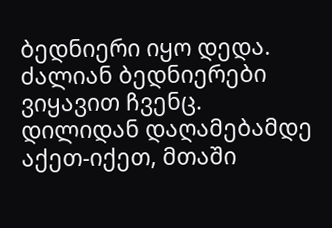ბედნიერი იყო დედა. ძალიან ბედნიერები ვიყავით ჩვენც. დილიდან დაღამებამდე აქეთ-იქეთ, მთაში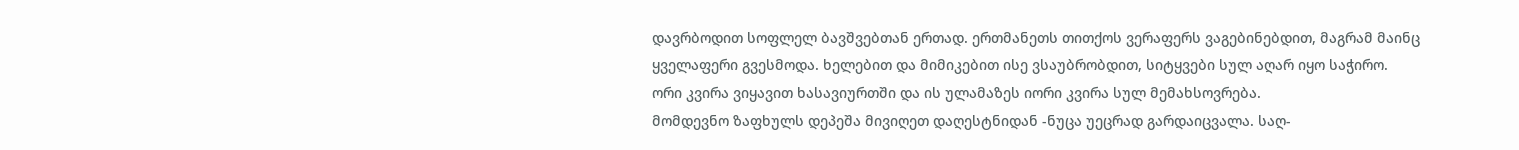დავრბოდით სოფლელ ბავშვებთან ერთად. ერთმანეთს თითქოს ვერაფერს ვაგებინებდით, მაგრამ მაინც ყველაფერი გვესმოდა. ხელებით და მიმიკებით ისე ვსაუბრობდით, სიტყვები სულ აღარ იყო საჭირო.
ორი კვირა ვიყავით ხასავიურთში და ის ულამაზეს იორი კვირა სულ მემახსოვრება.
მომდევნო ზაფხულს დეპეშა მივიღეთ დაღესტნიდან -ნუცა უეცრად გარდაიცვალა. საღ-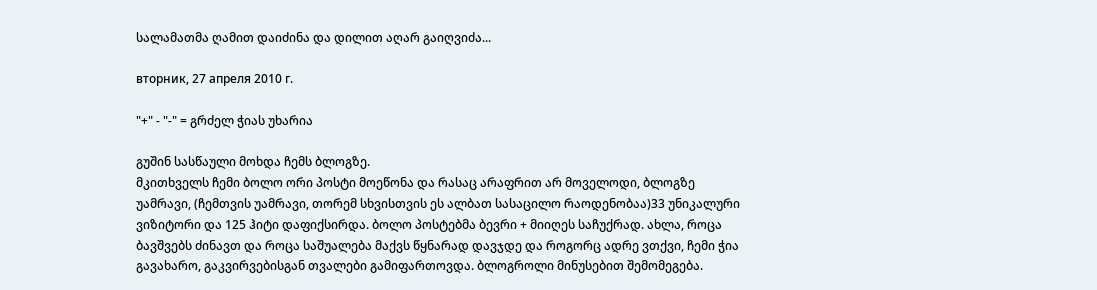სალამათმა ღამით დაიძინა და დილით აღარ გაიღვიძა...

вторник, 27 апреля 2010 г.

"+" - "-" = გრძელ ჭიას უხარია

გუშინ სასწაული მოხდა ჩემს ბლოგზე.
მკითხველს ჩემი ბოლო ორი პოსტი მოეწონა და რასაც არაფრით არ მოველოდი, ბლოგზე უამრავი, (ჩემთვის უამრავი, თორემ სხვისთვის ეს ალბათ სასაცილო რაოდენობაა)33 უნიკალური ვიზიტორი და 125 ჰიტი დაფიქსირდა. ბოლო პოსტებმა ბევრი + მიიღეს საჩუქრად. ახლა, როცა ბავშვებს ძინავთ და როცა საშუალება მაქვს წყნარად დავჯდე და როგორც ადრე ვთქვი, ჩემი ჭია გავახარო, გაკვირვებისგან თვალები გამიფართოვდა. ბლოგროლი მინუსებით შემომეგება.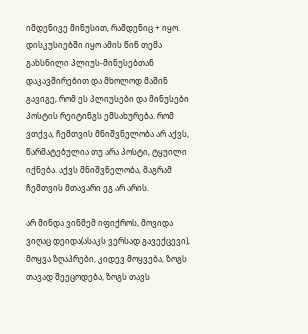იმდენივე მინუსით, რამდენიც + იყო. დისკუსიებში იყო ამის წინ თემა გახსნილი პლიუს-მინუსებთან დაკავშირებით და მხოლოდ მაშინ გავიგე, რომ ეს პლიუსები და მინუსები პოსტის რეიტინგს ემსახურება. რომ ვთქვა, ჩემთვის მნიშვნელობა არ აქვს, წარმატებულია თუ არა პოსტი, ტყუილი იქნება. აქვს მნიშვნელობა, მაგრამ ჩემთვის მთავარი ეგ არ არის.

არ მინდა ვინმემ იფიქროს, მოვიდა ვიღაც დეიდა(ასაკს ვერსად გავექცევი), მოყვა ზღაპრები, კიდევ მოყვება, ზოგს თავად შეეცოდება, ზოგს თავს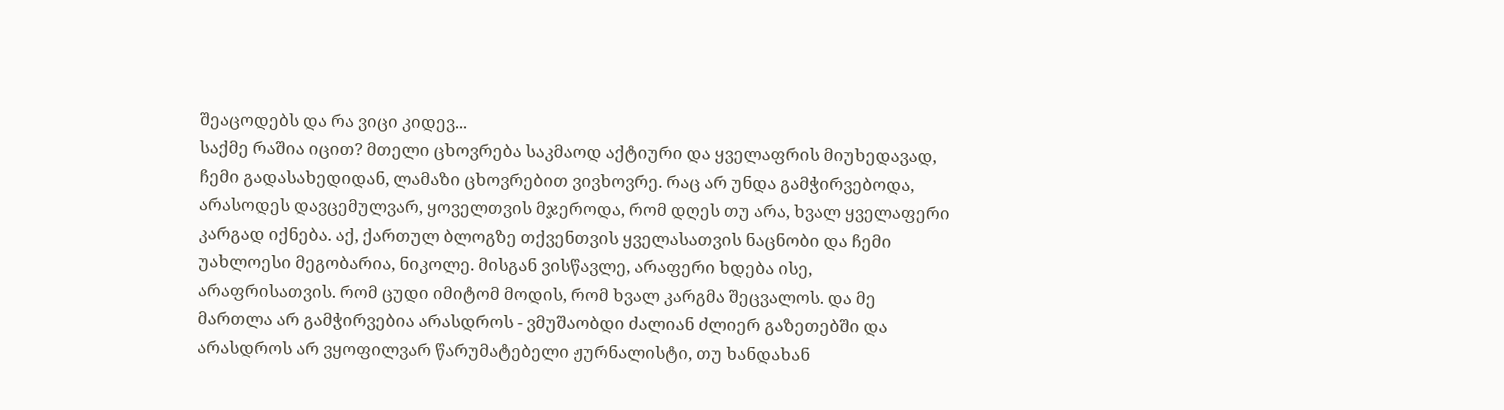შეაცოდებს და რა ვიცი კიდევ...
საქმე რაშია იცით? მთელი ცხოვრება საკმაოდ აქტიური და ყველაფრის მიუხედავად, ჩემი გადასახედიდან, ლამაზი ცხოვრებით ვივხოვრე. რაც არ უნდა გამჭირვებოდა, არასოდეს დავცემულვარ, ყოველთვის მჯეროდა, რომ დღეს თუ არა, ხვალ ყველაფერი კარგად იქნება. აქ, ქართულ ბლოგზე თქვენთვის ყველასათვის ნაცნობი და ჩემი უახლოესი მეგობარია, ნიკოლე. მისგან ვისწავლე, არაფერი ხდება ისე, არაფრისათვის. რომ ცუდი იმიტომ მოდის, რომ ხვალ კარგმა შეცვალოს. და მე მართლა არ გამჭირვებია არასდროს - ვმუშაობდი ძალიან ძლიერ გაზეთებში და არასდროს არ ვყოფილვარ წარუმატებელი ჟურნალისტი, თუ ხანდახან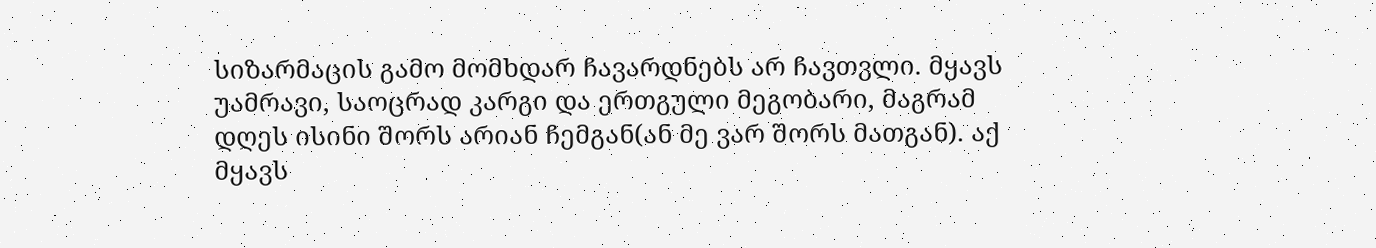სიზარმაცის გამო მომხდარ ჩავარდნებს არ ჩავთვლი. მყავს უამრავი, საოცრად კარგი და ერთგული მეგობარი, მაგრამ დღეს ისინი შორს არიან ჩემგან(ან მე ვარ შორს მათგან). აქ მყავს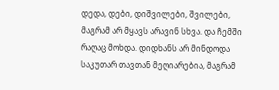დედა, დები, დიშვილები, შვილები, მაგრამ არ მყავს არავინ სხვა. და ჩემში რაღაც მოხდა. დიდხანს არ მინდოდა საკუთარ თავთან მეღიარებია, მაგრამ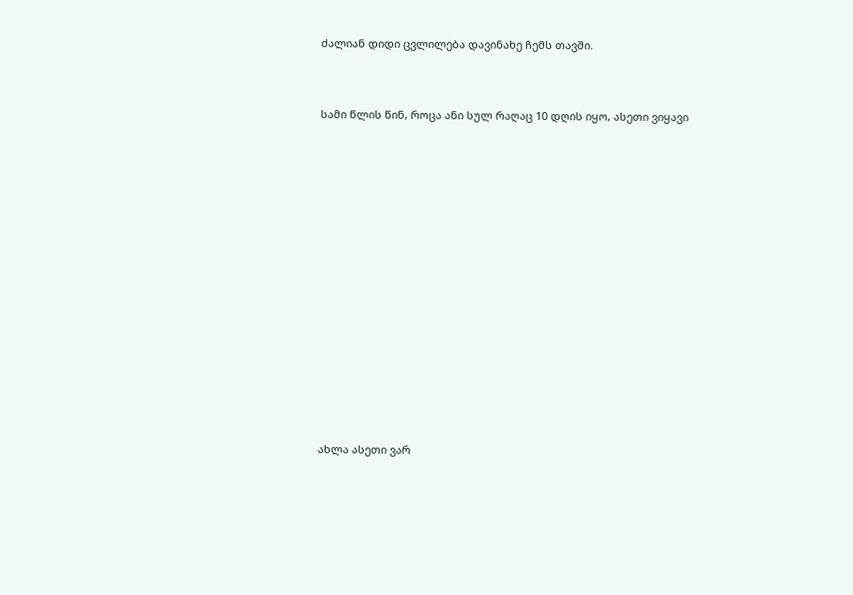ძალიან დიდი ცვლილება დავინახე ჩემს თავში.


სამი წლის წინ, როცა ანი სულ რაღაც 10 დღის იყო, ასეთი ვიყავი













ახლა ასეთი ვარ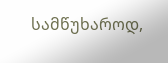სამწუხაროდ,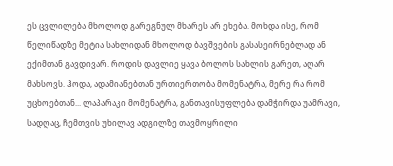ეს ცვლილება მხოლოდ გარეგნულ მხარეს არ ეხება. მოხდა ისე, რომ წელიწადზე მეტია სახლიდან მხოლოდ ბავშვების გასასეირნებლად ან ექიმთან გავდივარ. როდის დავლიე ყავა ბოლოს სახლის გარეთ, აღარ მახსოვს. ჰოდა, ადამიანებთან ურთიერთობა მომენატრა, მერე რა რომ უცხოებთან... ლაპარაკი მომენატრა, განთავისუფლება დამჭირდა უამრავი, სადღაც, ჩემთვის უხილავ ადგილზე თავმოყრილი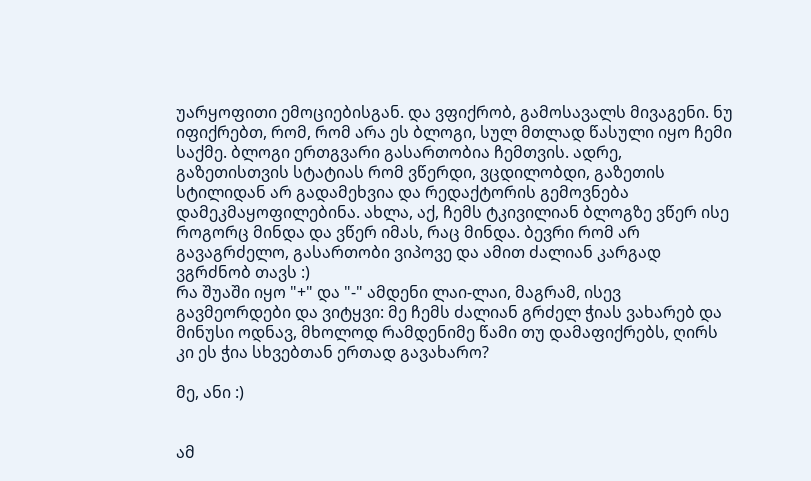უარყოფითი ემოციებისგან. და ვფიქრობ, გამოსავალს მივაგენი. ნუ იფიქრებთ, რომ, რომ არა ეს ბლოგი, სულ მთლად წასული იყო ჩემი საქმე. ბლოგი ერთგვარი გასართობია ჩემთვის. ადრე, გაზეთისთვის სტატიას რომ ვწერდი, ვცდილობდი, გაზეთის სტილიდან არ გადამეხვია და რედაქტორის გემოვნება დამეკმაყოფილებინა. ახლა, აქ, ჩემს ტკივილიან ბლოგზე ვწერ ისე როგორც მინდა და ვწერ იმას, რაც მინდა. ბევრი რომ არ გავაგრძელო, გასართობი ვიპოვე და ამით ძალიან კარგად ვგრძნობ თავს :)
რა შუაში იყო "+" და "-" ამდენი ლაი-ლაი, მაგრამ, ისევ გავმეორდები და ვიტყვი: მე ჩემს ძალიან გრძელ ჭიას ვახარებ და მინუსი ოდნავ, მხოლოდ რამდენიმე წამი თუ დამაფიქრებს, ღირს კი ეს ჭია სხვებთან ერთად გავახარო?

მე, ანი :)


ამ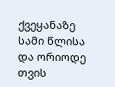ქვეყანაზე სამი წლისა და ორიოდე თვის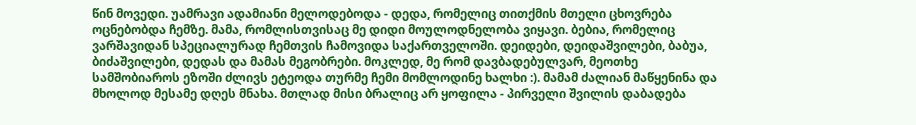წინ მოვედი. უამრავი ადამიანი მელოდებოდა - დედა, რომელიც თითქმის მთელი ცხოვრება ოცნებობდა ჩემზე. მამა, რომლისთვისაც მე დიდი მოულოდნელობა ვიყავი. ბებია, რომელიც ვარშავიდან სპეციალურად ჩემთვის ჩამოვიდა საქართველოში. დეიდები, დეიდაშვილები, ბაბუა, ბიძაშვილები, დედას და მამას მეგობრები. მოკლედ, მე რომ დავბადებულვარ, მეოთხე სამშობიაროს ეზოში ძლივს ეტეოდა თურმე ჩემი მომლოდინე ხალხი :). მამამ ძალიან მაწყენინა და მხოლოდ მესამე დღეს მნახა. მთლად მისი ბრალიც არ ყოფილა - პირველი შვილის დაბადება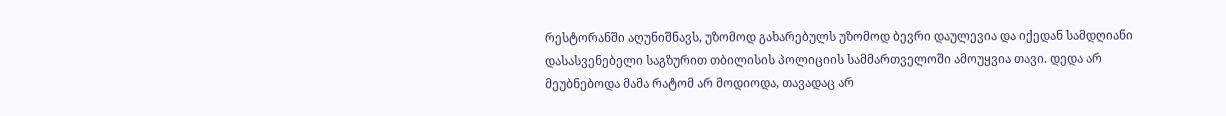რესტორანში აღუნიშნავს, უზომოდ გახარებულს უზომოდ ბევრი დაულევია და იქედან სამდღიანი დასასვენებელი საგზურით თბილისის პოლიციის სამმართველოში ამოუყვია თავი. დედა არ მეუბნებოდა მამა რატომ არ მოდიოდა, თავადაც არ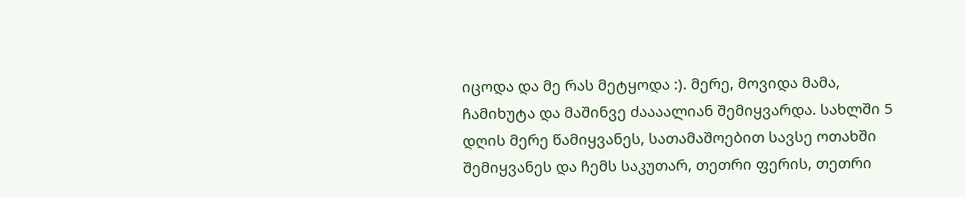იცოდა და მე რას მეტყოდა :). მერე, მოვიდა მამა, ჩამიხუტა და მაშინვე ძაააალიან შემიყვარდა. სახლში 5 დღის მერე წამიყვანეს, სათამაშოებით სავსე ოთახში შემიყვანეს და ჩემს საკუთარ, თეთრი ფერის, თეთრი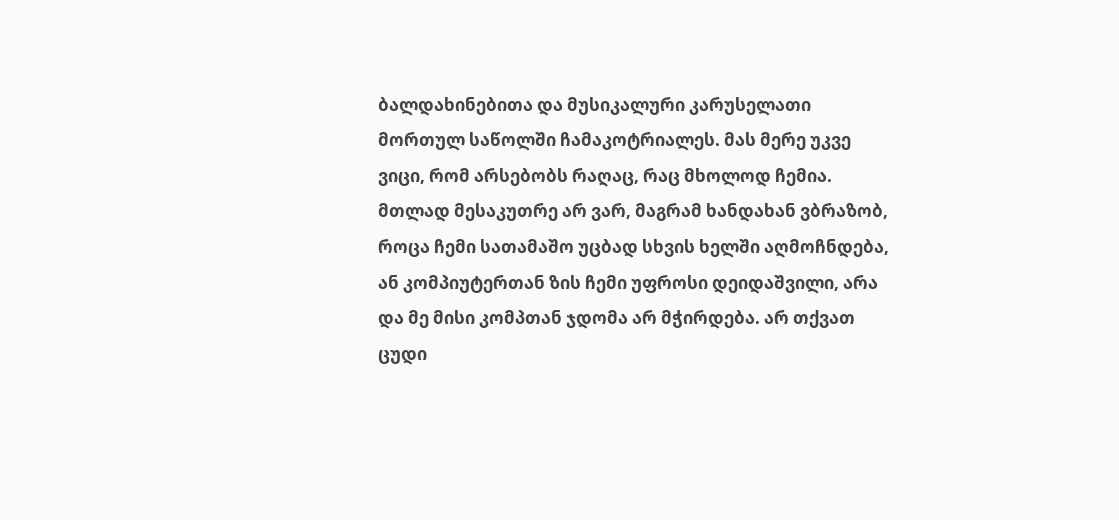ბალდახინებითა და მუსიკალური კარუსელათი მორთულ საწოლში ჩამაკოტრიალეს. მას მერე უკვე ვიცი, რომ არსებობს რაღაც, რაც მხოლოდ ჩემია. მთლად მესაკუთრე არ ვარ, მაგრამ ხანდახან ვბრაზობ, როცა ჩემი სათამაშო უცბად სხვის ხელში აღმოჩნდება, ან კომპიუტერთან ზის ჩემი უფროსი დეიდაშვილი, არა და მე მისი კომპთან ჯდომა არ მჭირდება. არ თქვათ ცუდი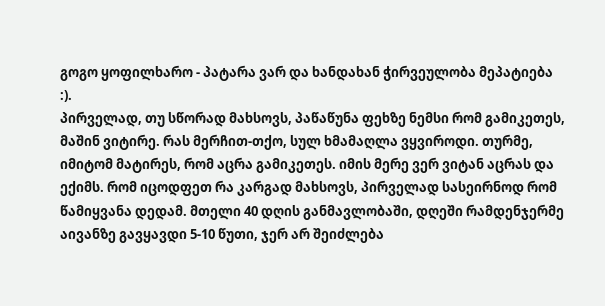გოგო ყოფილხარო - პატარა ვარ და ხანდახან ჭირვეულობა მეპატიება :).
პირველად, თუ სწორად მახსოვს, პაწაწუნა ფეხზე ნემსი რომ გამიკეთეს, მაშინ ვიტირე. რას მერჩით-თქო, სულ ხმამაღლა ვყვიროდი. თურმე, იმიტომ მატირეს, რომ აცრა გამიკეთეს. იმის მერე ვერ ვიტან აცრას და ექიმს. რომ იცოდფეთ რა კარგად მახსოვს, პირველად სასეირნოდ რომ წამიყვანა დედამ. მთელი 40 დღის განმავლობაში, დღეში რამდენჯერმე აივანზე გავყავდი 5-10 წუთი, ჯერ არ შეიძლება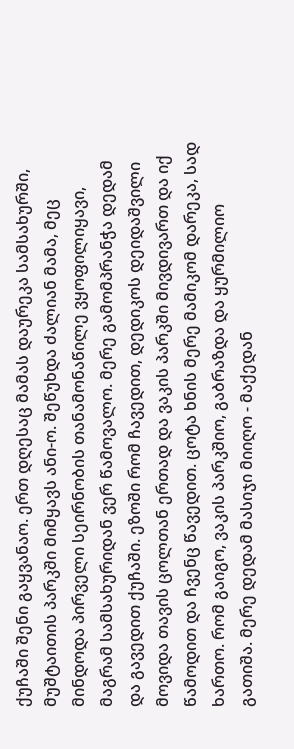ქუჩაში შენი გაყვანაო. ერთ დღესაც მამას დაურეკა სამსახურში, მუშტაითის პარკში მიმყავს ანი-ო. შეწუხდა ძალიან მამა, მეც მინდოდა პირველი სეირნობის თანამონაწილე ვყოფილიყავი, მაგრამ სამსახურიდან ვერ წამოვალო. მერე გამომპრანჭა დედამ და გავედით ქუჩაში. ეზოში რომ ჩავედით, დედიკოს დეიდაშვილი მოვიდა თავის ცოლთან ერთად და ვაკის პარკში მივდივართ და იქ წამოდით და ჩვენც წავედით. ცოტა ხნის მერე მამიკომ დარეკა, სად ხართო. რომ გაიგო, ვაკის პარკშიო, გაბრაზდა და ყურმილიო გათიშა. მერე დედამ მასიჯი მიიღო - მაქედან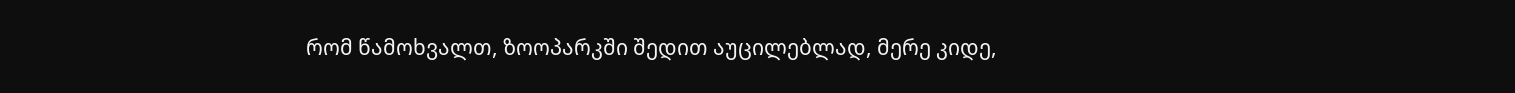რომ წამოხვალთ, ზოოპარკში შედით აუცილებლად, მერე კიდე,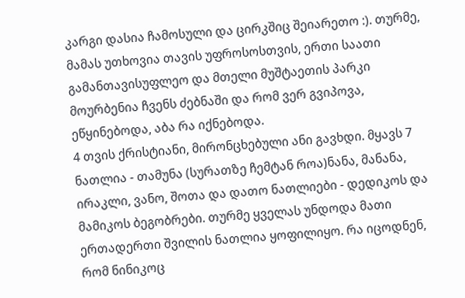კარგი დასია ჩამოსული და ცირკშიც შეიარეთო :). თურმე, მამას უთხოვია თავის უფროსოსთვის, ერთი საათი გამანთავისუფლეო და მთელი მუშტაეთის პარკი მოურბენია ჩვენს ძებნაში და რომ ვერ გვიპოვა, ეწყინებოდა, აბა რა იქნებოდა.
4 თვის ქრისტიანი, მირონცხებული ანი გავხდი. მყავს 7 ნათლია - თამუნა (სურათზე ჩემტან როა)ნანა, მანანა, ირაკლი, ვანო, შოთა და დათო ნათლიები - დედიკოს და მამიკოს ბეგობრები. თურმე ყველას უნდოდა მათი ერთადერთი შვილის ნათლია ყოფილიყო. რა იცოდნენ, რომ ნინიკოც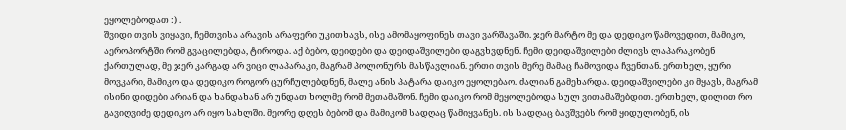ეყოლებოდათ :) .
შვიდი თვის ვიყავი, ჩემთვისა არავის არაფერი უკითხავს, ისე ამომაყოფინეს თავი ვარშავაში. ჯერ მარტო მე და დედიკო წამოვედით, მამიკო, აეროპორტში რომ გვაცილებდა, ტიროდა. აქ ბებო, დეიდები და დეიდაშვილები დაგვხვდნენ. ჩემი დეიდაშვილები ძლივს ლაპარაკობენ ქართულად, მე ჯერ კარგად არ ვიცი ლაპარაკი, მაგრამ პოლონურს მასწავლიან. ერთი თვის მერე მამაც ჩამოვიდა ჩვენთან. ერთხელ, ყური მოვკარი, მამიკო და დედიკო როგორ ცურჩულებდნენ, მალე ანის პატარა დაიკო ეყოლებაო. ძალიან გამეხარდა. დეიდაშვილები კი მყავს, მაგრამ ისინი დიდები არიან და ხანდახან არ უნდათ ხოლმე რომ მეთამაშონ. ჩემი დაიკო რომ მეყოლებოდა სულ ვითამაშებდით. ერთხელ, დილით რო გავიღვიძე დედიკო არ იყო სახლში. მეორე დღეს ბებომ და მამიკომ სადღაც წამიყვანეს. ის სადღაც ბავშვებს რომ ყიდულობენ, ის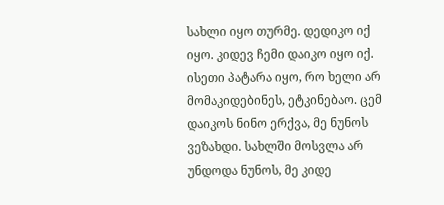სახლი იყო თურმე. დედიკო იქ იყო. კიდევ ჩემი დაიკო იყო იქ. ისეთი პატარა იყო, რო ხელი არ მომაკიდებინეს, ეტკინებაო. ცემ დაიკოს ნინო ერქვა, მე ნუნოს ვეზახდი. სახლში მოსვლა არ უნდოდა ნუნოს, მე კიდე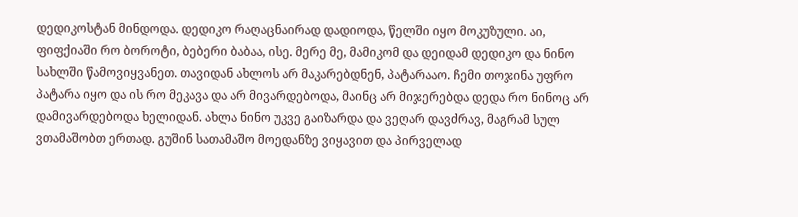დედიკოსტან მინდოდა. დედიკო რაღაცნაირად დადიოდა, წელში იყო მოკუზული. აი, ფიფქიაში რო ბოროტი, ბებერი ბაბაა, ისე. მერე მე, მამიკომ და დეიდამ დედიკო და ნინო სახლში წამოვიყვანეთ. თავიდან ახლოს არ მაკარებდნენ, პატარააო. ჩემი თოჯინა უფრო პატარა იყო და ის რო მეკავა და არ მივარდებოდა, მაინც არ მიჯერებდა დედა რო ნინოც არ დამივარდებოდა ხელიდან. ახლა ნინო უკვე გაიზარდა და ვეღარ დავძრავ, მაგრამ სულ ვთამაშობთ ერთად. გუშინ სათამაშო მოედანზე ვიყავით და პირველად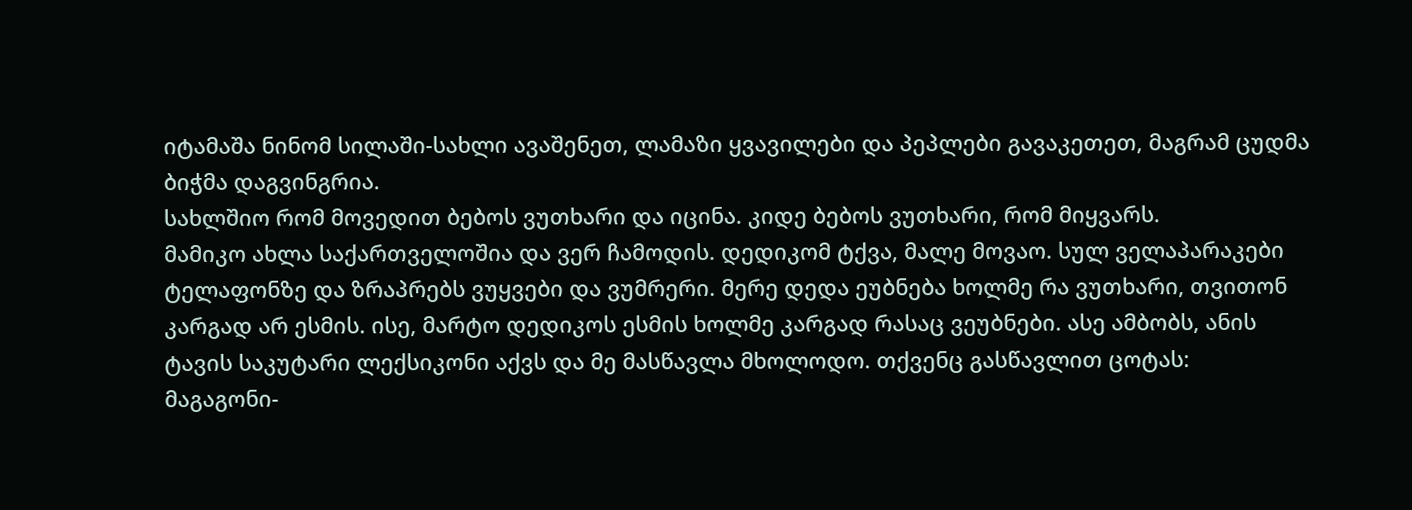იტამაშა ნინომ სილაში-სახლი ავაშენეთ, ლამაზი ყვავილები და პეპლები გავაკეთეთ, მაგრამ ცუდმა ბიჭმა დაგვინგრია.
სახლშიო რომ მოვედით ბებოს ვუთხარი და იცინა. კიდე ბებოს ვუთხარი, რომ მიყვარს.
მამიკო ახლა საქართველოშია და ვერ ჩამოდის. დედიკომ ტქვა, მალე მოვაო. სულ ველაპარაკები ტელაფონზე და ზრაპრებს ვუყვები და ვუმრერი. მერე დედა ეუბნება ხოლმე რა ვუთხარი, თვითონ კარგად არ ესმის. ისე, მარტო დედიკოს ესმის ხოლმე კარგად რასაც ვეუბნები. ასე ამბობს, ანის ტავის საკუტარი ლექსიკონი აქვს და მე მასწავლა მხოლოდო. თქვენც გასწავლით ცოტას:
მაგაგონი-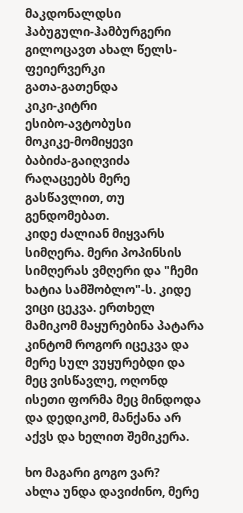მაკდონალდსი
ჰაბუგული-ჰამბურგერი
გილოცავთ ახალ წელს-ფეიერვერკი
გათა-გათენდა
კიკი-კიტრი
ესიბო-ავტობუსი
მოკიკე-მომიყევი
ბაბიძა-გაიღვიძა
რაღაცეებს მერე გასწავლით, თუ გენდომებათ.
კიდე ძალიან მიყვარს სიმღერა. მერი პოპინსის სიმღერას ვმღერი და "ჩემი ხატია სამშობლო"-ს. კიდე ვიცი ცეკვა. ერთხელ მამიკომ მაყურებინა პატარა კინტომ როგორ იცეკვა და მერე სულ ვუყურებდი და მეც ვისწავლე, ოღონდ ისეთი ფორმა მეც მინდოდა და დედიკომ, მანქანა არ აქვს და ხელით შემიკერა.

ხო მაგარი გოგო ვარ?
ახლა უნდა დავიძინო, მერე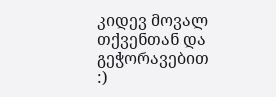კიდევ მოვალ თქვენთან და გეჭორავებით :)